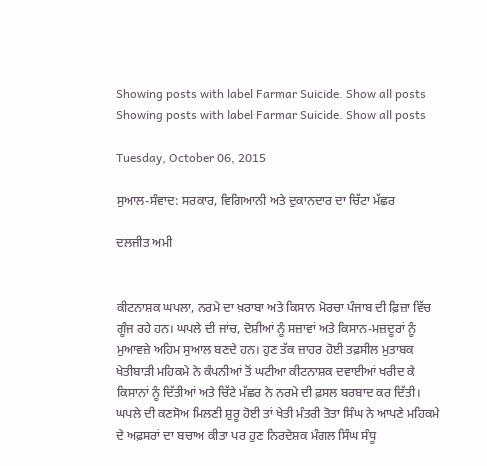Showing posts with label Farmar Suicide. Show all posts
Showing posts with label Farmar Suicide. Show all posts

Tuesday, October 06, 2015

ਸੁਆਲ-ਸੰਵਾਦ: ਸਰਕਾਰ, ਵਿਗਿਆਨੀ ਅਤੇ ਦੁਕਾਨਦਾਰ ਦਾ ਚਿੱਟਾ ਮੱਛਰ

ਦਲਜੀਤ ਅਮੀ


ਕੀਟਨਾਸ਼ਕ ਘਪਲਾ, ਨਰਮੇ ਦਾ ਖ਼ਰਾਬਾ ਅਤੇ ਕਿਸਾਨ ਮੋਰਚਾ ਪੰਜਾਬ ਦੀ ਫ਼ਿਜ਼ਾ ਵਿੱਚ ਗੂੰਜ ਰਹੇ ਹਨ। ਘਪਲੇ ਦੀ ਜਾਂਚ, ਦੋਸ਼ੀਆਂ ਨੂੰ ਸਜ਼ਾਵਾਂ ਅਤੇ ਕਿਸਾਨ-ਮਜ਼ਦੂਰਾਂ ਨੂੰ ਮੁਆਵਜ਼ੇ ਅਹਿਮ ਸੁਆਲ ਬਣਦੇ ਹਨ। ਹੁਣ ਤੱਕ ਜ਼ਾਹਰ ਹੋਈ ਤਫ਼ਸੀਲ ਮੁਤਾਬਕ ਖੇਤੀਬਾੜੀ ਮਹਿਕਮੇ ਨੇ ਕੰਪਨੀਆਂ ਤੋਂ ਘਟੀਆ ਕੀਟਨਾਸ਼ਕ ਦਵਾਈਆਂ ਖਰੀਦ ਕੇ ਕਿਸਾਨਾਂ ਨੂੰ ਦਿੱਤੀਆਂ ਅਤੇ ਚਿੱਟੇ ਮੱਛਰ ਨੇ ਨਰਮੇ ਦੀ ਫ਼ਸਲ ਬਰਬਾਦ ਕਰ ਦਿੱਤੀ। ਘਪਲੇ ਦੀ ਕਣਸੋਅ ਮਿਲਣੀ ਸ਼ੁਰੂ ਹੋਈ ਤਾਂ ਖੇਤੀ ਮੰਤਰੀ ਤੋਤਾ ਸਿੰਘ ਨੇ ਆਪਣੇ ਮਹਿਕਮੇ ਦੇ ਅਫ਼ਸਰਾਂ ਦਾ ਬਚਾਅ ਕੀਤਾ ਪਰ ਹੁਣ ਨਿਰਦੇਸ਼ਕ ਮੰਗਲ ਸਿੰਘ ਸੰਧੂ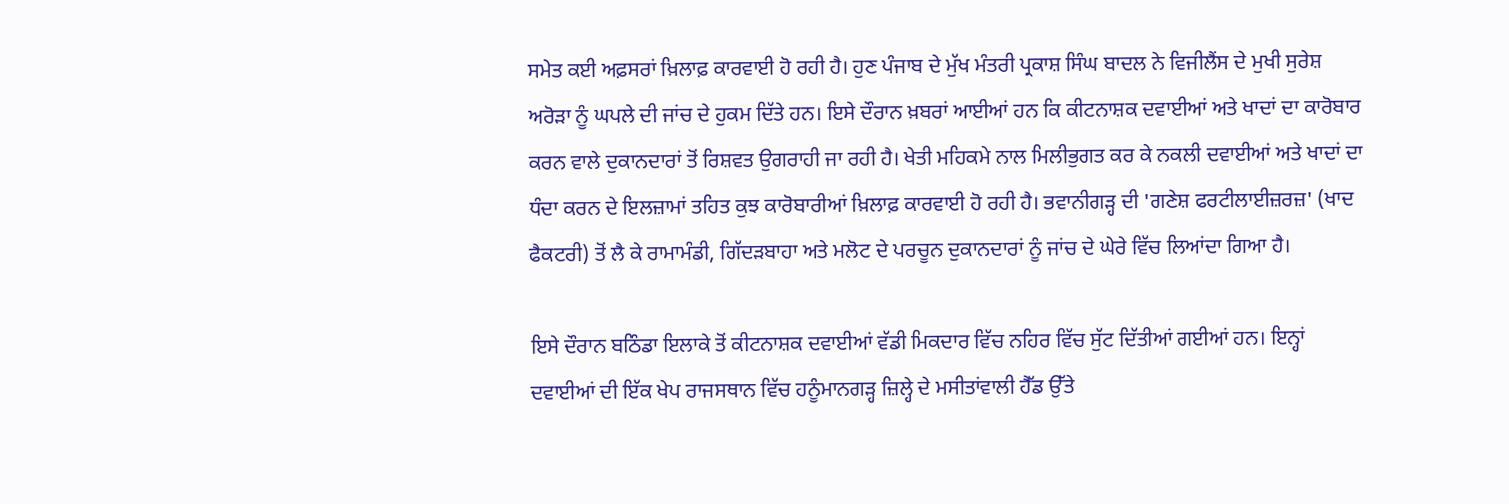ਸਮੇਤ ਕਈ ਅਫ਼ਸਰਾਂ ਖ਼ਿਲਾਫ਼ ਕਾਰਵਾਈ ਹੋ ਰਹੀ ਹੈ। ਹੁਣ ਪੰਜਾਬ ਦੇ ਮੁੱਖ ਮੰਤਰੀ ਪ੍ਰਕਾਸ਼ ਸਿੰਘ ਬਾਦਲ ਨੇ ਵਿਜੀਲੈਂਸ ਦੇ ਮੁਖੀ ਸੁਰੇਸ਼ ਅਰੋੜਾ ਨੂੰ ਘਪਲੇ ਦੀ ਜਾਂਚ ਦੇ ਹੁਕਮ ਦਿੱਤੇ ਹਨ। ਇਸੇ ਦੌਰਾਨ ਖ਼ਬਰਾਂ ਆਈਆਂ ਹਨ ਕਿ ਕੀਟਨਾਸ਼ਕ ਦਵਾਈਆਂ ਅਤੇ ਖਾਦਾਂ ਦਾ ਕਾਰੋਬਾਰ ਕਰਨ ਵਾਲੇ ਦੁਕਾਨਦਾਰਾਂ ਤੋਂ ਰਿਸ਼ਵਤ ਉਗਰਾਹੀ ਜਾ ਰਹੀ ਹੈ। ਖੇਤੀ ਮਹਿਕਮੇ ਨਾਲ ਮਿਲੀਭੁਗਤ ਕਰ ਕੇ ਨਕਲੀ ਦਵਾਈਆਂ ਅਤੇ ਖਾਦਾਂ ਦਾ ਧੰਦਾ ਕਰਨ ਦੇ ਇਲਜ਼ਾਮਾਂ ਤਹਿਤ ਕੁਝ ਕਾਰੋਬਾਰੀਆਂ ਖ਼ਿਲਾਫ਼ ਕਾਰਵਾਈ ਹੋ ਰਹੀ ਹੈ। ਭਵਾਨੀਗੜ੍ਹ ਦੀ 'ਗਣੇਸ਼ ਫਰਟੀਲਾਈਜ਼ਰਜ਼' (ਖਾਦ ਫੈਕਟਰੀ) ਤੋਂ ਲੈ ਕੇ ਰਾਮਾਮੰਡੀ, ਗਿੱਦੜਬਾਹਾ ਅਤੇ ਮਲੋਟ ਦੇ ਪਰਚੂਨ ਦੁਕਾਨਦਾਰਾਂ ਨੂੰ ਜਾਂਚ ਦੇ ਘੇਰੇ ਵਿੱਚ ਲਿਆਂਦਾ ਗਿਆ ਹੈ।

ਇਸੇ ਦੌਰਾਨ ਬਠਿੰਡਾ ਇਲਾਕੇ ਤੋਂ ਕੀਟਨਾਸ਼ਕ ਦਵਾਈਆਂ ਵੱਡੀ ਮਿਕਦਾਰ ਵਿੱਚ ਨਹਿਰ ਵਿੱਚ ਸੁੱਟ ਦਿੱਤੀਆਂ ਗਈਆਂ ਹਨ। ਇਨ੍ਹਾਂ ਦਵਾਈਆਂ ਦੀ ਇੱਕ ਖੇਪ ਰਾਜਸਥਾਨ ਵਿੱਚ ਹਨੂੰਮਾਨਗੜ੍ਹ ਜ਼ਿਲ੍ਹੇ ਦੇ ਮਸੀਤਾਂਵਾਲੀ ਹੈੱਡ ਉੱਤੇ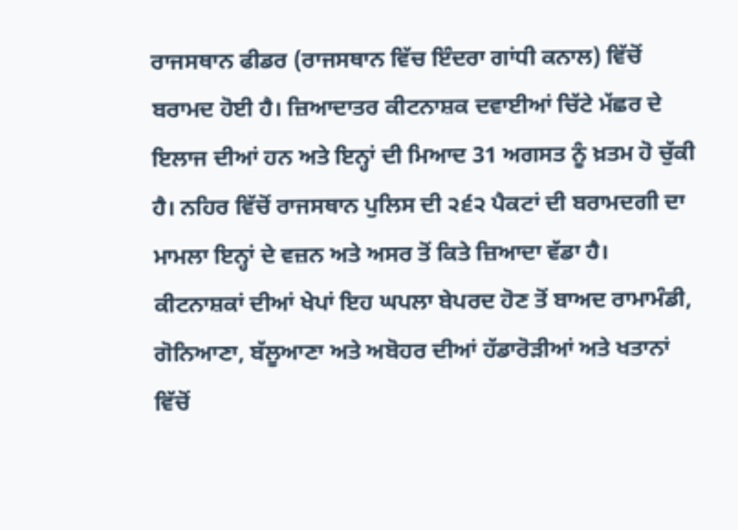ਰਾਜਸਥਾਨ ਫੀਡਰ (ਰਾਜਸਥਾਨ ਵਿੱਚ ਇੰਦਰਾ ਗਾਂਧੀ ਕਨਾਲ) ਵਿੱਚੋਂ ਬਰਾਮਦ ਹੋਈ ਹੈ। ਜ਼ਿਆਦਾਤਰ ਕੀਟਨਾਸ਼ਕ ਦਵਾਈਆਂ ਚਿੱਟੇ ਮੱਛਰ ਦੇ ਇਲਾਜ ਦੀਆਂ ਹਨ ਅਤੇ ਇਨ੍ਹਾਂ ਦੀ ਮਿਆਦ 31 ਅਗਸਤ ਨੂੰ ਖ਼ਤਮ ਹੋ ਚੁੱਕੀ ਹੈ। ਨਹਿਰ ਵਿੱਚੋਂ ਰਾਜਸਥਾਨ ਪੁਲਿਸ ਦੀ ੨੬੨ ਪੈਕਟਾਂ ਦੀ ਬਰਾਮਦਗੀ ਦਾ ਮਾਮਲਾ ਇਨ੍ਹਾਂ ਦੇ ਵਜ਼ਨ ਅਤੇ ਅਸਰ ਤੋਂ ਕਿਤੇ ਜ਼ਿਆਦਾ ਵੱਡਾ ਹੈ। ਕੀਟਨਾਸ਼ਕਾਂ ਦੀਆਂ ਖੇਪਾਂ ਇਹ ਘਪਲਾ ਬੇਪਰਦ ਹੋਣ ਤੋਂ ਬਾਅਦ ਰਾਮਾਮੰਡੀ, ਗੋਨਿਆਣਾ, ਬੱਲੂਆਣਾ ਅਤੇ ਅਬੋਹਰ ਦੀਆਂ ਹੱਡਾਰੋੜੀਆਂ ਅਤੇ ਖਤਾਨਾਂ ਵਿੱਚੋਂ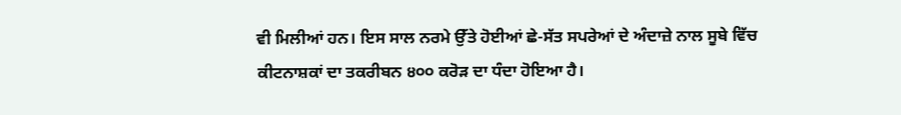ਵੀ ਮਿਲੀਆਂ ਹਨ। ਇਸ ਸਾਲ ਨਰਮੇ ਉੱਤੇ ਹੋਈਆਂ ਛੇ-ਸੱਤ ਸਪਰੇਆਂ ਦੇ ਅੰਦਾਜ਼ੇ ਨਾਲ ਸੂਬੇ ਵਿੱਚ ਕੀਟਨਾਸ਼ਕਾਂ ਦਾ ਤਕਰੀਬਨ ੪੦੦ ਕਰੋੜ ਦਾ ਧੰਦਾ ਹੋਇਆ ਹੈ।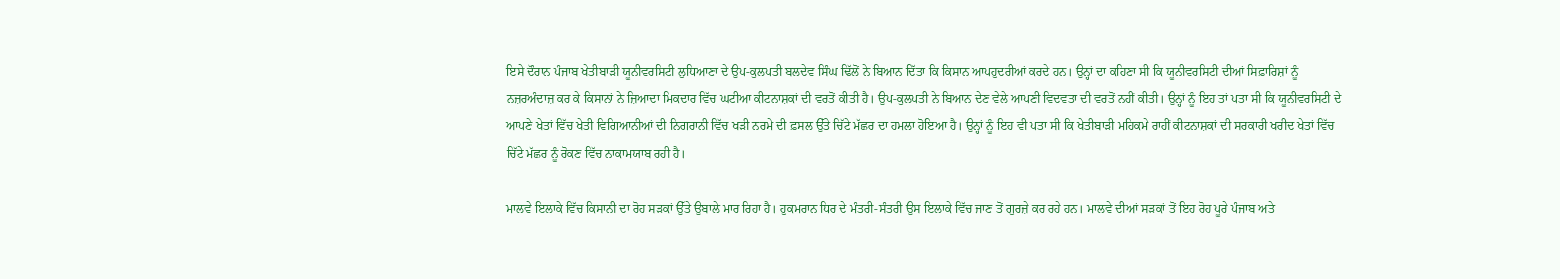ਇਸੇ ਦੌਰਾਨ ਪੰਜਾਬ ਖੇਤੀਬਾੜੀ ਯੂਨੀਵਰਸਿਟੀ ਲੁਧਿਆਣਾ ਦੇ ਉਪ-ਕੁਲਪਤੀ ਬਲਦੇਵ ਸਿੰਘ ਢਿੱਲੋਂ ਨੇ ਬਿਆਨ ਦਿੱਤਾ ਕਿ ਕਿਸਾਨ ਆਪਹੁਦਰੀਆਂ ਕਰਦੇ ਹਨ। ਉਨ੍ਹਾਂ ਦਾ ਕਹਿਣਾ ਸੀ ਕਿ ਯੂਨੀਵਰਸਿਟੀ ਦੀਆਂ ਸਿਫ਼ਾਰਿਸ਼ਾਂ ਨੂੰ ਨਜ਼ਰਅੰਦਾਜ਼ ਕਰ ਕੇ ਕਿਸਾਨਾਂ ਨੇ ਜ਼ਿਆਦਾ ਮਿਕਦਾਰ ਵਿੱਚ ਘਟੀਆ ਕੀਟਨਾਸ਼ਕਾਂ ਦੀ ਵਰਤੋਂ ਕੀਤੀ ਹੈ। ਉਪ-ਕੁਲਪਤੀ ਨੇ ਬਿਆਨ ਦੇਣ ਵੇਲੇ ਆਪਣੀ ਵਿਦਵਤਾ ਦੀ ਵਰਤੋਂ ਨਹੀਂ ਕੀਤੀ। ਉਨ੍ਹਾਂ ਨੂੰ ਇਹ ਤਾਂ ਪਤਾ ਸੀ ਕਿ ਯੂਨੀਵਰਸਿਟੀ ਦੇ ਆਪਣੇ ਖੇਤਾਂ ਵਿੱਚ ਖੇਤੀ ਵਿਗਿਆਨੀਆਂ ਦੀ ਨਿਗਰਾਨੀ ਵਿੱਚ ਖੜੀ ਨਰਮੇ ਦੀ ਫ਼ਸਲ ਉੱਤੇ ਚਿੱਟੇ ਮੱਛਰ ਦਾ ਹਮਲਾ ਹੋਇਆ ਹੈ। ਉਨ੍ਹਾਂ ਨੂੰ ਇਹ ਵੀ ਪਤਾ ਸੀ ਕਿ ਖੇਤੀਬਾੜੀ ਮਹਿਕਮੇ ਰਾਹੀਂ ਕੀਟਨਾਸ਼ਕਾਂ ਦੀ ਸਰਕਾਰੀ ਖਰੀਦ ਖੇਤਾਂ ਵਿੱਚ ਚਿੱਟੇ ਮੱਛਰ ਨੂੰ ਰੋਕਣ ਵਿੱਚ ਨਾਕਾਮਯਾਬ ਰਹੀ ਹੈ।

ਮਾਲਵੇ ਇਲਾਕੇ ਵਿੱਚ ਕਿਸਾਨੀ ਦਾ ਰੋਹ ਸੜਕਾਂ ਉੱਤੇ ਉਬਾਲੇ ਮਾਰ ਰਿਹਾ ਹੈ। ਹੁਕਮਰਾਨ ਧਿਰ ਦੇ ਮੰਤਰੀ-ਸੰਤਰੀ ਉਸ ਇਲਾਕੇ ਵਿੱਚ ਜਾਣ ਤੋਂ ਗੁਰਜ਼ੇ ਕਰ ਰਹੇ ਹਨ। ਮਾਲਵੇ ਦੀਆਂ ਸੜਕਾਂ ਤੋਂ ਇਹ ਰੋਹ ਪੂਰੇ ਪੰਜਾਬ ਅਤੇ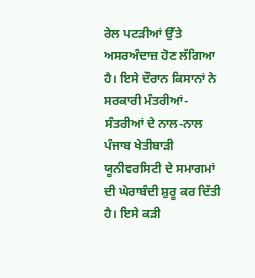ਰੇਲ ਪਟੜੀਆਂ ਉੱਤੇ ਅਸਰਅੰਦਾਜ਼ ਹੋਣ ਲੱਗਿਆ ਹੈ। ਇਸੇ ਦੌਰਾਨ ਕਿਸਾਨਾਂ ਨੇ ਸਰਕਾਰੀ ਮੰਤਰੀਆਂ-ਸੰਤਰੀਆਂ ਦੇ ਨਾਲ-ਨਾਲ ਪੰਜਾਬ ਖੇਤੀਬਾੜੀ ਯੂਨੀਵਰਸਿਟੀ ਦੇ ਸਮਾਗਮਾਂ ਦੀ ਘੇਰਾਬੰਦੀ ਸ਼ੁਰੂ ਕਰ ਦਿੱਤੀ ਹੈ। ਇਸੇ ਕੜੀ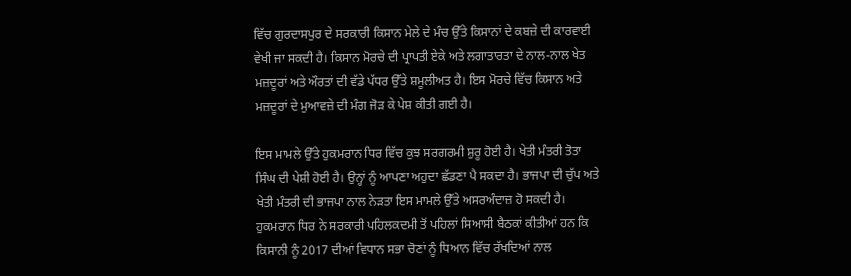ਵਿੱਚ ਗੁਰਦਾਸਪੁਰ ਦੇ ਸਰਕਾਰੀ ਕਿਸਾਨ ਮੇਲੇ ਦੇ ਮੰਚ ਉੱਤੇ ਕਿਸਾਨਾਂ ਦੇ ਕਬਜ਼ੇ ਦੀ ਕਾਰਵਾਈ ਵੇਖੀ ਜਾ ਸਕਦੀ ਹੈ। ਕਿਸਾਨ ਮੋਰਚੇ ਦੀ ਪ੍ਰਾਪਤੀ ਏਕੇ ਅਤੇ ਲਗਾਤਾਰਤਾ ਦੇ ਨਾਲ-ਨਾਲ ਖੇਤ ਮਜ਼ਦੂਰਾਂ ਅਤੇ ਔਰਤਾਂ ਦੀ ਵੱਡੇ ਪੱਧਰ ਉੱਤੇ ਸ਼ਮੂਲੀਅਤ ਹੈ। ਇਸ ਮੋਰਚੇ ਵਿੱਚ ਕਿਸਾਨ ਅਤੇ ਮਜ਼ਦੂਰਾਂ ਦੇ ਮੁਆਵਜ਼ੇ ਦੀ ਮੰਗ ਜੋੜ ਕੇ ਪੇਸ਼ ਕੀਤੀ ਗਈ ਹੈ।

ਇਸ ਮਾਮਲੇ ਉੱਤੇ ਹੁਕਮਰਾਨ ਧਿਰ ਵਿੱਚ ਕੁਝ ਸਰਗਰਮੀ ਸ਼ੁਰੂ ਹੋਈ ਹੈ। ਖੇਤੀ ਮੰਤਰੀ ਤੋਤਾ ਸਿੰਘ ਦੀ ਪੇਸ਼ੀ ਹੋਈ ਹੈ। ਉਨ੍ਹਾਂ ਨੂੰ ਆਪਣਾ ਅਹੁਦਾ ਛੱਡਣਾ ਪੈ ਸਕਦਾ ਹੈ। ਭਾਜਪਾ ਦੀ ਚੁੱਪ ਅਤੇ ਖੇਤੀ ਮੰਤਰੀ ਦੀ ਭਾਜਪਾ ਨਾਲ ਨੇੜਤਾ ਇਸ ਮਾਮਲੇ ਉੱਤੇ ਅਸਰਅੰਦਾਜ਼ ਹੋ ਸਕਦੀ ਹੈ। ਹੁਕਮਰਾਨ ਧਿਰ ਨੇ ਸਰਕਾਰੀ ਪਹਿਲਕਦਮੀ ਤੋਂ ਪਹਿਲਾਂ ਸਿਆਸੀ ਬੈਠਕਾਂ ਕੀਤੀਆਂ ਹਨ ਕਿ ਕਿਸਾਨੀ ਨੂੰ 2017 ਦੀਆਂ ਵਿਧਾਨ ਸਭਾ ਚੋਣਾਂ ਨੂੰ ਧਿਆਨ ਵਿੱਚ ਰੱਖਦਿਆਂ ਨਾਲ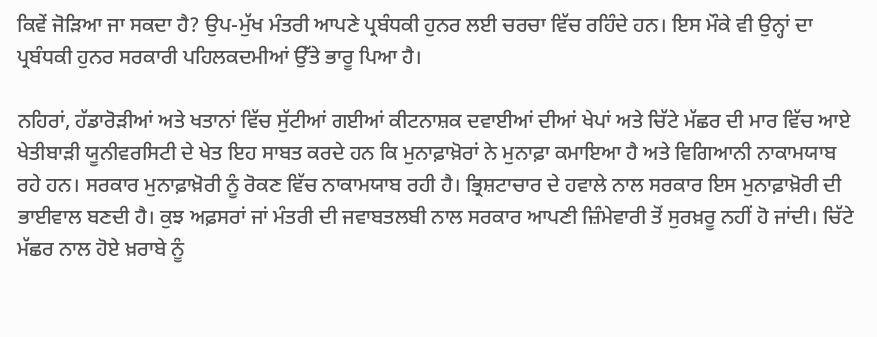ਕਿਵੇਂ ਜੋੜਿਆ ਜਾ ਸਕਦਾ ਹੈ? ਉਪ-ਮੁੱਖ ਮੰਤਰੀ ਆਪਣੇ ਪ੍ਰਬੰਧਕੀ ਹੁਨਰ ਲਈ ਚਰਚਾ ਵਿੱਚ ਰਹਿੰਦੇ ਹਨ। ਇਸ ਮੌਕੇ ਵੀ ਉਨ੍ਹਾਂ ਦਾ ਪ੍ਰਬੰਧਕੀ ਹੁਨਰ ਸਰਕਾਰੀ ਪਹਿਲਕਦਮੀਆਂ ਉੱਤੇ ਭਾਰੂ ਪਿਆ ਹੈ।

ਨਹਿਰਾਂ, ਹੱਡਾਰੋੜੀਆਂ ਅਤੇ ਖਤਾਨਾਂ ਵਿੱਚ ਸੁੱਟੀਆਂ ਗਈਆਂ ਕੀਟਨਾਸ਼ਕ ਦਵਾਈਆਂ ਦੀਆਂ ਖੇਪਾਂ ਅਤੇ ਚਿੱਟੇ ਮੱਛਰ ਦੀ ਮਾਰ ਵਿੱਚ ਆਏ ਖੇਤੀਬਾੜੀ ਯੂਨੀਵਰਸਿਟੀ ਦੇ ਖੇਤ ਇਹ ਸਾਬਤ ਕਰਦੇ ਹਨ ਕਿ ਮੁਨਾਫ਼ਾਖ਼ੋਰਾਂ ਨੇ ਮੁਨਾਫ਼ਾ ਕਮਾਇਆ ਹੈ ਅਤੇ ਵਿਗਿਆਨੀ ਨਾਕਾਮਯਾਬ ਰਹੇ ਹਨ। ਸਰਕਾਰ ਮੁਨਾਫ਼ਾਖ਼ੋਰੀ ਨੂੰ ਰੋਕਣ ਵਿੱਚ ਨਾਕਾਮਯਾਬ ਰਹੀ ਹੈ। ਭ੍ਰਿਸ਼ਟਾਚਾਰ ਦੇ ਹਵਾਲੇ ਨਾਲ ਸਰਕਾਰ ਇਸ ਮੁਨਾਫ਼ਾਖ਼ੋਰੀ ਦੀ ਭਾਈਵਾਲ ਬਣਦੀ ਹੈ। ਕੁਝ ਅਫ਼ਸਰਾਂ ਜਾਂ ਮੰਤਰੀ ਦੀ ਜਵਾਬਤਲਬੀ ਨਾਲ ਸਰਕਾਰ ਆਪਣੀ ਜ਼ਿੰਮੇਵਾਰੀ ਤੋਂ ਸੁਰਖ਼ਰੂ ਨਹੀਂ ਹੋ ਜਾਂਦੀ। ਚਿੱਟੇ ਮੱਛਰ ਨਾਲ ਹੋਏ ਖ਼ਰਾਬੇ ਨੂੰ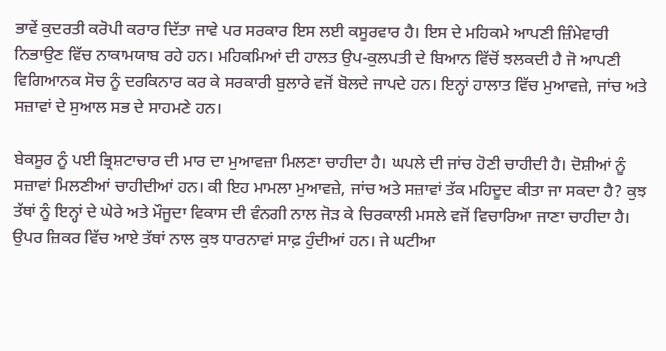ਭਾਵੇਂ ਕੁਦਰਤੀ ਕਰੋਪੀ ਕਰਾਰ ਦਿੱਤਾ ਜਾਵੇ ਪਰ ਸਰਕਾਰ ਇਸ ਲਈ ਕਸੂਰਵਾਰ ਹੈ। ਇਸ ਦੇ ਮਹਿਕਮੇ ਆਪਣੀ ਜ਼ਿੰਮੇਵਾਰੀ ਨਿਭਾਉਣ ਵਿੱਚ ਨਾਕਾਮਯਾਬ ਰਹੇ ਹਨ। ਮਹਿਕਮਿਆਂ ਦੀ ਹਾਲਤ ਉਪ-ਕੁਲਪਤੀ ਦੇ ਬਿਆਨ ਵਿੱਚੋਂ ਝਲਕਦੀ ਹੈ ਜੋ ਆਪਣੀ ਵਿਗਿਆਨਕ ਸੋਚ ਨੂੰ ਦਰਕਿਨਾਰ ਕਰ ਕੇ ਸਰਕਾਰੀ ਬੁਲਾਰੇ ਵਜੋਂ ਬੋਲਦੇ ਜਾਪਦੇ ਹਨ। ਇਨ੍ਹਾਂ ਹਾਲਾਤ ਵਿੱਚ ਮੁਆਵਜ਼ੇ, ਜਾਂਚ ਅਤੇ ਸਜ਼ਾਵਾਂ ਦੇ ਸੁਆਲ ਸਭ ਦੇ ਸਾਹਮਣੇ ਹਨ।

ਬੇਕਸੂਰ ਨੂੰ ਪਈ ਭ੍ਰਿਸ਼ਟਾਚਾਰ ਦੀ ਮਾਰ ਦਾ ਮੁਆਵਜ਼ਾ ਮਿਲਣਾ ਚਾਹੀਦਾ ਹੈ। ਘਪਲੇ ਦੀ ਜਾਂਚ ਹੋਣੀ ਚਾਹੀਦੀ ਹੈ। ਦੋਸ਼ੀਆਂ ਨੂੰ ਸਜ਼ਾਵਾਂ ਮਿਲਣੀਆਂ ਚਾਹੀਦੀਆਂ ਹਨ। ਕੀ ਇਹ ਮਾਮਲਾ ਮੁਆਵਜ਼ੇ, ਜਾਂਚ ਅਤੇ ਸਜ਼ਾਵਾਂ ਤੱਕ ਮਹਿਦੂਦ ਕੀਤਾ ਜਾ ਸਕਦਾ ਹੈ? ਕੁਝ ਤੱਥਾਂ ਨੂੰ ਇਨ੍ਹਾਂ ਦੇ ਘੇਰੇ ਅਤੇ ਮੌਜੂਦਾ ਵਿਕਾਸ ਦੀ ਵੰਨਗੀ ਨਾਲ ਜੋੜ ਕੇ ਚਿਰਕਾਲੀ ਮਸਲੇ ਵਜੋਂ ਵਿਚਾਰਿਆ ਜਾਣਾ ਚਾਹੀਦਾ ਹੈ। ਉਪਰ ਜ਼ਿਕਰ ਵਿੱਚ ਆਏ ਤੱਥਾਂ ਨਾਲ ਕੁਝ ਧਾਰਨਾਵਾਂ ਸਾਫ਼ ਹੁੰਦੀਆਂ ਹਨ। ਜੇ ਘਟੀਆ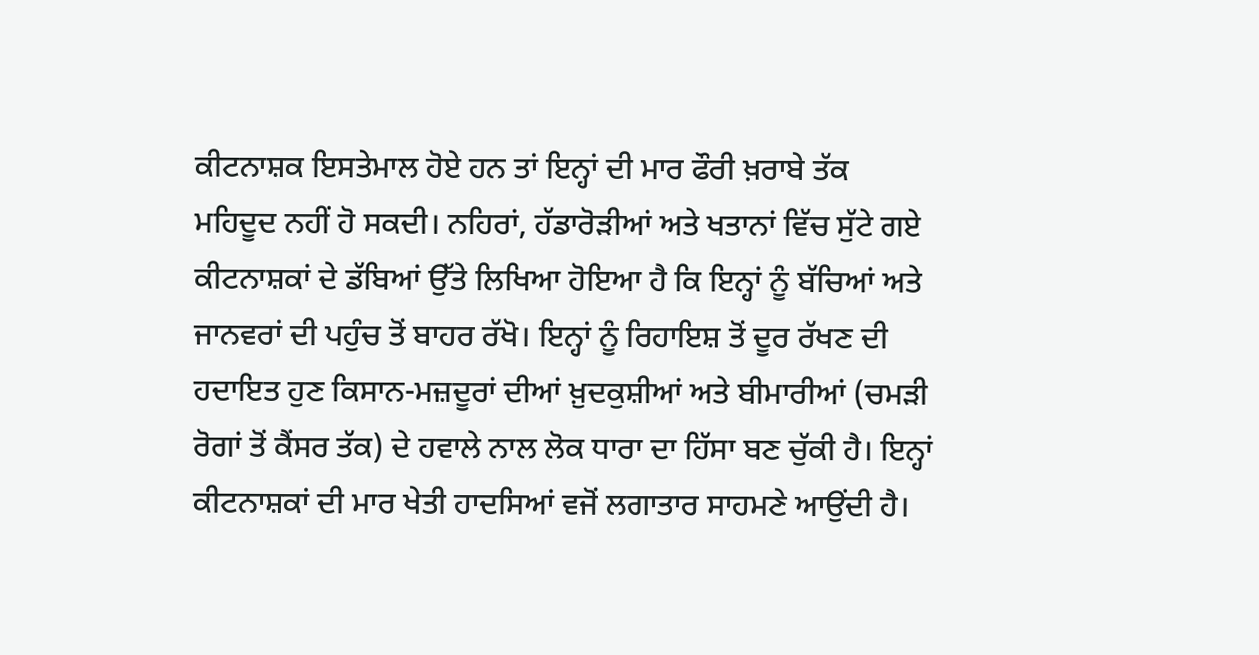ਕੀਟਨਾਸ਼ਕ ਇਸਤੇਮਾਲ ਹੋਏ ਹਨ ਤਾਂ ਇਨ੍ਹਾਂ ਦੀ ਮਾਰ ਫੌਰੀ ਖ਼ਰਾਬੇ ਤੱਕ ਮਹਿਦੂਦ ਨਹੀਂ ਹੋ ਸਕਦੀ। ਨਹਿਰਾਂ, ਹੱਡਾਰੋੜੀਆਂ ਅਤੇ ਖਤਾਨਾਂ ਵਿੱਚ ਸੁੱਟੇ ਗਏ ਕੀਟਨਾਸ਼ਕਾਂ ਦੇ ਡੱਬਿਆਂ ਉੱਤੇ ਲਿਖਿਆ ਹੋਇਆ ਹੈ ਕਿ ਇਨ੍ਹਾਂ ਨੂੰ ਬੱਚਿਆਂ ਅਤੇ ਜਾਨਵਰਾਂ ਦੀ ਪਹੁੰਚ ਤੋਂ ਬਾਹਰ ਰੱਖੋ। ਇਨ੍ਹਾਂ ਨੂੰ ਰਿਹਾਇਸ਼ ਤੋਂ ਦੂਰ ਰੱਖਣ ਦੀ ਹਦਾਇਤ ਹੁਣ ਕਿਸਾਨ-ਮਜ਼ਦੂਰਾਂ ਦੀਆਂ ਖ਼ੁਦਕੁਸ਼ੀਆਂ ਅਤੇ ਬੀਮਾਰੀਆਂ (ਚਮੜੀ ਰੋਗਾਂ ਤੋਂ ਕੈਂਸਰ ਤੱਕ) ਦੇ ਹਵਾਲੇ ਨਾਲ ਲੋਕ ਧਾਰਾ ਦਾ ਹਿੱਸਾ ਬਣ ਚੁੱਕੀ ਹੈ। ਇਨ੍ਹਾਂ ਕੀਟਨਾਸ਼ਕਾਂ ਦੀ ਮਾਰ ਖੇਤੀ ਹਾਦਸਿਆਂ ਵਜੋਂ ਲਗਾਤਾਰ ਸਾਹਮਣੇ ਆਉਂਦੀ ਹੈ।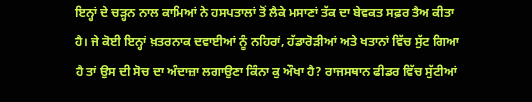ਇਨ੍ਹਾਂ ਦੇ ਚੜ੍ਹਨ ਨਾਲ ਕਾਮਿਆਂ ਨੇ ਹਸਪਤਾਲਾਂ ਤੋਂ ਲੈਕੇ ਮਸਾਣਾਂ ਤੱਕ ਦਾ ਬੇਵਕਤ ਸਫ਼ਰ ਤੈਅ ਕੀਤਾ ਹੈ। ਜੇ ਕੋਈ ਇਨ੍ਹਾਂ ਖ਼ਤਰਨਾਕ ਦਵਾਈਆਂ ਨੂੰ ਨਹਿਰਾਂ, ਹੱਡਾਰੋੜੀਆਂ ਅਤੇ ਖਤਾਨਾਂ ਵਿੱਚ ਸੁੱਟ ਗਿਆ ਹੈ ਤਾਂ ਉਸ ਦੀ ਸੋਚ ਦਾ ਅੰਦਾਜ਼ਾ ਲਗਾਉਣਾ ਕਿੰਨਾ ਕੁ ਔਖਾ ਹੈ? ਰਾਜਸਥਾਨ ਫੀਡਰ ਵਿੱਚ ਸੁੱਟੀਆਂ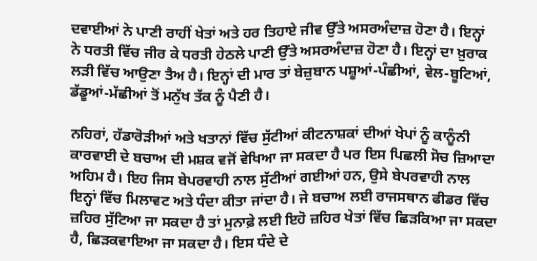ਦਵਾਈਆਂ ਨੇ ਪਾਣੀ ਰਾਹੀਂ ਖੇਤਾਂ ਅਤੇ ਹਰ ਤਿਹਾਏ ਜੀਵ ਉੱਤੇ ਅਸਰਅੰਦਾਜ਼ ਹੋਣਾ ਹੈ। ਇਨ੍ਹਾਂ ਨੇ ਧਰਤੀ ਵਿੱਚ ਜੀਰ ਕੇ ਧਰਤੀ ਹੇਠਲੇ ਪਾਣੀ ਉੱਤੇ ਅਸਰਅੰਦਾਜ਼ ਹੋਣਾ ਹੈ। ਇਨ੍ਹਾਂ ਦਾ ਖ਼ੁਰਾਕ ਲੜੀ ਵਿੱਚ ਆਉਣਾ ਤੈਅ ਹੈ। ਇਨ੍ਹਾਂ ਦੀ ਮਾਰ ਤਾਂ ਬੇਜ਼ੁਬਾਨ ਪਸ਼ੂਆਂ-ਪੰਛੀਆਂ, ਵੇਲ-ਬੂਟਿਆਂ, ਡੱਡੂਆਂ-ਮੱਛੀਆਂ ਤੋਂ ਮਨੁੱਖ ਤੱਕ ਨੂੰ ਪੈਣੀ ਹੈ।

ਨਹਿਰਾਂ, ਹੱਡਾਰੋੜੀਆਂ ਅਤੇ ਖਤਾਨਾਂ ਵਿੱਚ ਸੁੱਟੀਆਂ ਕੀਟਨਾਸ਼ਕਾਂ ਦੀਆਂ ਖੇਪਾਂ ਨੂੰ ਕਾਨੂੰਨੀ ਕਾਰਵਾਈ ਦੇ ਬਚਾਅ ਦੀ ਮਸ਼ਕ ਵਜੋਂ ਵੇਖਿਆ ਜਾ ਸਕਦਾ ਹੈ ਪਰ ਇਸ ਪਿਛਲੀ ਸੋਚ ਜ਼ਿਆਦਾ ਅਹਿਮ ਹੈ। ਇਹ ਜਿਸ ਬੇਪਰਵਾਹੀ ਨਾਲ ਸੁੱਟੀਆਂ ਗਈਆਂ ਹਨ, ਉਸੇ ਬੇਪਰਵਾਹੀ ਨਾਲ ਇਨ੍ਹਾਂ ਵਿੱਚ ਮਿਲਾਵਟ ਅਤੇ ਧੰਦਾ ਕੀਤਾ ਜਾਂਦਾ ਹੈ। ਜੇ ਬਚਾਅ ਲਈ ਰਾਜਸਥਾਨ ਫੀਡਰ ਵਿੱਚ ਜ਼ਹਿਰ ਸੁੱਟਿਆ ਜਾ ਸਕਦਾ ਹੈ ਤਾਂ ਮੁਨਾਫ਼ੇ ਲਈ ਇਹੋ ਜ਼ਹਿਰ ਖੇਤਾਂ ਵਿੱਚ ਛਿੜਕਿਆ ਜਾ ਸਕਦਾ ਹੈ, ਛਿੜਕਵਾਇਆ ਜਾ ਸਕਦਾ ਹੈ। ਇਸ ਧੰਦੇ ਦੇ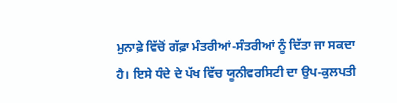ਮੁਨਾਫ਼ੇ ਵਿੱਚੋਂ ਗੱਫ਼ਾ ਮੰਤਰੀਆਂ-ਸੰਤਰੀਆਂ ਨੂੰ ਦਿੱਤਾ ਜਾ ਸਕਦਾ ਹੈ। ਇਸੇ ਧੰਦੇ ਦੇ ਪੱਖ ਵਿੱਚ ਯੂਨੀਵਰਸਿਟੀ ਦਾ ਉਪ-ਕੁਲਪਤੀ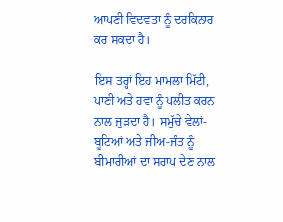ਆਪਣੀ ਵਿਦਵਤਾ ਨੂੰ ਦਰਕਿਨਾਰ ਕਰ ਸਕਦਾ ਹੈ।

ਇਸ ਤਰ੍ਹਾਂ ਇਹ ਮਾਮਲਾ ਮਿੱਟੀ, ਪਾਣੀ ਅਤੇ ਹਵਾ ਨੂੰ ਪਲੀਤ ਕਰਨ ਨਾਲ ਜੁੜਦਾ ਹੈ। ਸਮੁੱਚੇ ਵੇਲਾਂ-ਬੂਟਿਆਂ ਅਤੇ ਜੀਅ-ਜੰਤ ਨੂੰ ਬੀਮਾਰੀਆਂ ਦਾ ਸਰਾਪ ਦੇਣ ਨਾਲ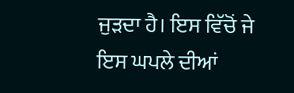ਜੁੜਦਾ ਹੈ। ਇਸ ਵਿੱਚੋਂ ਜੇ ਇਸ ਘਪਲੇ ਦੀਆਂ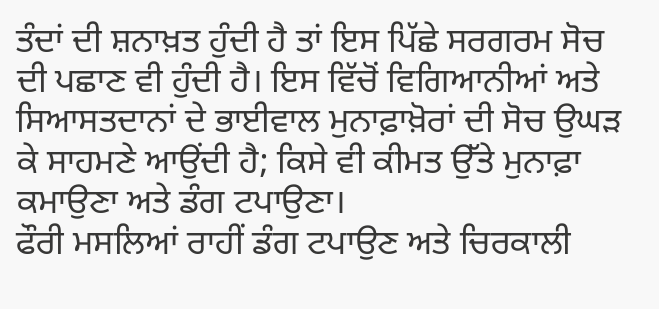ਤੰਦਾਂ ਦੀ ਸ਼ਨਾਖ਼ਤ ਹੁੰਦੀ ਹੈ ਤਾਂ ਇਸ ਪਿੱਛੇ ਸਰਗਰਮ ਸੋਚ ਦੀ ਪਛਾਣ ਵੀ ਹੁੰਦੀ ਹੈ। ਇਸ ਵਿੱਚੋਂ ਵਿਗਿਆਨੀਆਂ ਅਤੇ ਸਿਆਸਤਦਾਨਾਂ ਦੇ ਭਾਈਵਾਲ ਮੁਨਾਫ਼ਾਖ਼ੋਰਾਂ ਦੀ ਸੋਚ ਉਘੜ ਕੇ ਸਾਹਮਣੇ ਆਉਂਦੀ ਹੈ; ਕਿਸੇ ਵੀ ਕੀਮਤ ਉੱਤੇ ਮੁਨਾਫ਼ਾ ਕਮਾਉਣਾ ਅਤੇ ਡੰਗ ਟਪਾਉਣਾ।
ਫੌਰੀ ਮਸਲਿਆਂ ਰਾਹੀਂ ਡੰਗ ਟਪਾਉਣ ਅਤੇ ਚਿਰਕਾਲੀ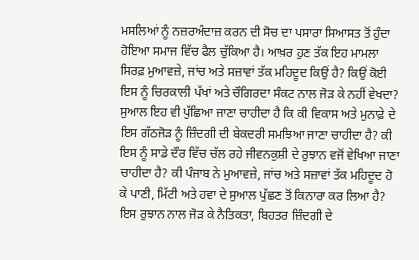ਮਸਲਿਆਂ ਨੂੰ ਨਜ਼ਰਅੰਦਾਜ਼ ਕਰਨ ਦੀ ਸੋਚ ਦਾ ਪਸਾਰਾ ਸਿਆਸਤ ਤੋਂ ਹੁੰਦਾ ਹੋਇਆ ਸਮਾਜ ਵਿੱਚ ਫੈਲ ਚੁੱਕਿਆ ਹੈ। ਆਖ਼ਰ ਹੁਣ ਤੱਕ ਇਹ ਮਾਮਲਾ ਸਿਰਫ਼ ਮੁਆਵਜ਼ੇ, ਜਾਂਚ ਅਤੇ ਸਜ਼ਾਵਾਂ ਤੱਕ ਮਹਿਦੂਦ ਕਿਉਂ ਹੈ? ਕਿਉਂ ਕੋਈ ਇਸ ਨੂੰ ਚਿਰਕਾਲੀ ਪੱਖਾਂ ਅਤੇ ਚੌਗਿਰਦਾ ਸੰਕਟ ਨਾਲ ਜੋੜ ਕੇ ਨਹੀਂ ਵੇਖਦਾ? ਸੁਆਲ ਇਹ ਵੀ ਪੁੱਛਿਆ ਜਾਣਾ ਚਾਹੀਦਾ ਹੈ ਕਿ ਕੀ ਵਿਕਾਸ ਅਤੇ ਮੁਨਾਫ਼ੇ ਦੇ ਇਸ ਗੱਠਜੋੜ ਨੂੰ ਜ਼ਿੰਦਗੀ ਦੀ ਬੇਕਦਰੀ ਸਮਝਿਆ ਜਾਣਾ ਚਾਹੀਦਾ ਹੈ? ਕੀ ਇਸ ਨੂੰ ਸਾਡੇ ਦੌਰ ਵਿੱਚ ਚੱਲ ਰਹੇ ਜੀਵਨਕੁਸ਼ੀ ਦੇ ਰੁਝਾਨ ਵਜੋਂ ਵੇਖਿਆ ਜਾਣਾ ਚਾਹੀਦਾ ਹੈ? ਕੀ ਪੰਜਾਬ ਨੇ ਮੁਆਵਜ਼ੇ, ਜਾਂਚ ਅਤੇ ਸਜ਼ਾਵਾਂ ਤੱਕ ਮਹਿਦੂਦ ਹੋ ਕੇ ਪਾਣੀ, ਮਿੱਟੀ ਅਤੇ ਹਵਾ ਦੇ ਸੁਆਲ ਪੁੱਛਣ ਤੋਂ ਕਿਨਾਰਾ ਕਰ ਲਿਆ ਹੈ? ਇਸ ਰੁਝਾਨ ਨਾਲ ਜੋੜ ਕੇ ਨੈਤਿਕਤਾ, ਬਿਹਤਰ ਜ਼ਿੰਦਗੀ ਦੇ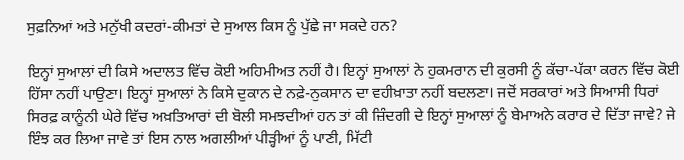ਸੁਫ਼ਨਿਆਂ ਅਤੇ ਮਨੁੱਖੀ ਕਦਰਾਂ-ਕੀਮਤਾਂ ਦੇ ਸੁਆਲ ਕਿਸ ਨੂੰ ਪੁੱਛੇ ਜਾ ਸਕਦੇ ਹਨ?

ਇਨ੍ਹਾਂ ਸੁਆਲਾਂ ਦੀ ਕਿਸੇ ਅਦਾਲਤ ਵਿੱਚ ਕੋਈ ਅਹਿਮੀਅਤ ਨਹੀਂ ਹੈ। ਇਨ੍ਹਾਂ ਸੁਆਲਾਂ ਨੇ ਹੁਕਮਰਾਨ ਦੀ ਕੁਰਸੀ ਨੂੰ ਕੱਚਾ-ਪੱਕਾ ਕਰਨ ਵਿੱਚ ਕੋਈ ਹਿੱਸਾ ਨਹੀਂ ਪਾਉਣਾ। ਇਨ੍ਹਾਂ ਸੁਆਲਾਂ ਨੇ ਕਿਸੇ ਦੁਕਾਨ ਦੇ ਨਫ਼ੇ-ਨੁਕਸਾਨ ਦਾ ਵਹੀਖ਼ਾਤਾ ਨਹੀਂ ਬਦਲਣਾ। ਜਦੋਂ ਸਰਕਾਰਾਂ ਅਤੇ ਸਿਆਸੀ ਧਿਰਾਂ ਸਿਰਫ਼ ਕਾਨੂੰਨੀ ਘੇਰੇ ਵਿੱਚ ਅਖ਼ਤਿਆਰਾਂ ਦੀ ਬੋਲੀ ਸਮਝਦੀਆਂ ਹਨ ਤਾਂ ਕੀ ਜ਼ਿੰਦਗੀ ਦੇ ਇਨ੍ਹਾਂ ਸੁਆਲਾਂ ਨੂੰ ਬੇਮਾਅਨੇ ਕਰਾਰ ਦੇ ਦਿੱਤਾ ਜਾਵੇ? ਜੇ ਇੰਝ ਕਰ ਲਿਆ ਜਾਵੇ ਤਾਂ ਇਸ ਨਾਲ ਅਗਲੀਆਂ ਪੀੜ੍ਹੀਆਂ ਨੂੰ ਪਾਣੀ, ਮਿੱਟੀ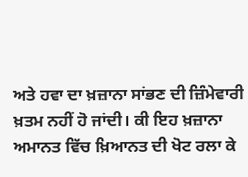ਅਤੇ ਹਵਾ ਦਾ ਖ਼ਜ਼ਾਨਾ ਸਾਂਭਣ ਦੀ ਜ਼ਿੰਮੇਵਾਰੀ ਖ਼ਤਮ ਨਹੀਂ ਹੋ ਜਾਂਦੀ। ਕੀ ਇਹ ਖ਼ਜ਼ਾਨਾ ਅਮਾਨਤ ਵਿੱਚ ਖ਼ਿਆਨਤ ਦੀ ਖੋਟ ਰਲਾ ਕੇ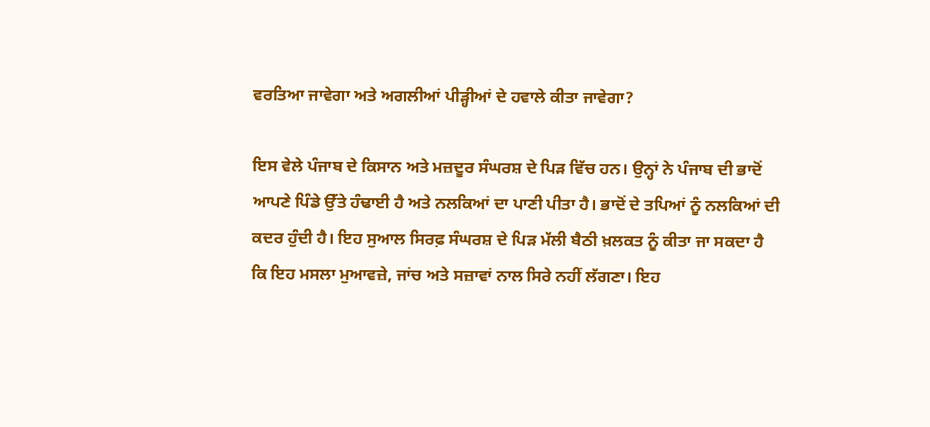ਵਰਤਿਆ ਜਾਵੇਗਾ ਅਤੇ ਅਗਲੀਆਂ ਪੀੜ੍ਹੀਆਂ ਦੇ ਹਵਾਲੇ ਕੀਤਾ ਜਾਵੇਗਾ?

ਇਸ ਵੇਲੇ ਪੰਜਾਬ ਦੇ ਕਿਸਾਨ ਅਤੇ ਮਜ਼ਦੂਰ ਸੰਘਰਸ਼ ਦੇ ਪਿੜ ਵਿੱਚ ਹਨ। ਉਨ੍ਹਾਂ ਨੇ ਪੰਜਾਬ ਦੀ ਭਾਦੋਂ ਆਪਣੇ ਪਿੰਡੇ ਉੱਤੇ ਹੰਢਾਈ ਹੈ ਅਤੇ ਨਲਕਿਆਂ ਦਾ ਪਾਣੀ ਪੀਤਾ ਹੈ। ਭਾਦੋਂ ਦੇ ਤਪਿਆਂ ਨੂੰ ਨਲਕਿਆਂ ਦੀ ਕਦਰ ਹੁੰਦੀ ਹੈ। ਇਹ ਸੁਆਲ ਸਿਰਫ਼ ਸੰਘਰਸ਼ ਦੇ ਪਿੜ ਮੱਲੀ ਬੈਠੀ ਖ਼ਲਕਤ ਨੂੰ ਕੀਤਾ ਜਾ ਸਕਦਾ ਹੈ ਕਿ ਇਹ ਮਸਲਾ ਮੁਆਵਜ਼ੇ, ਜਾਂਚ ਅਤੇ ਸਜ਼ਾਵਾਂ ਨਾਲ ਸਿਰੇ ਨਹੀਂ ਲੱਗਣਾ। ਇਹ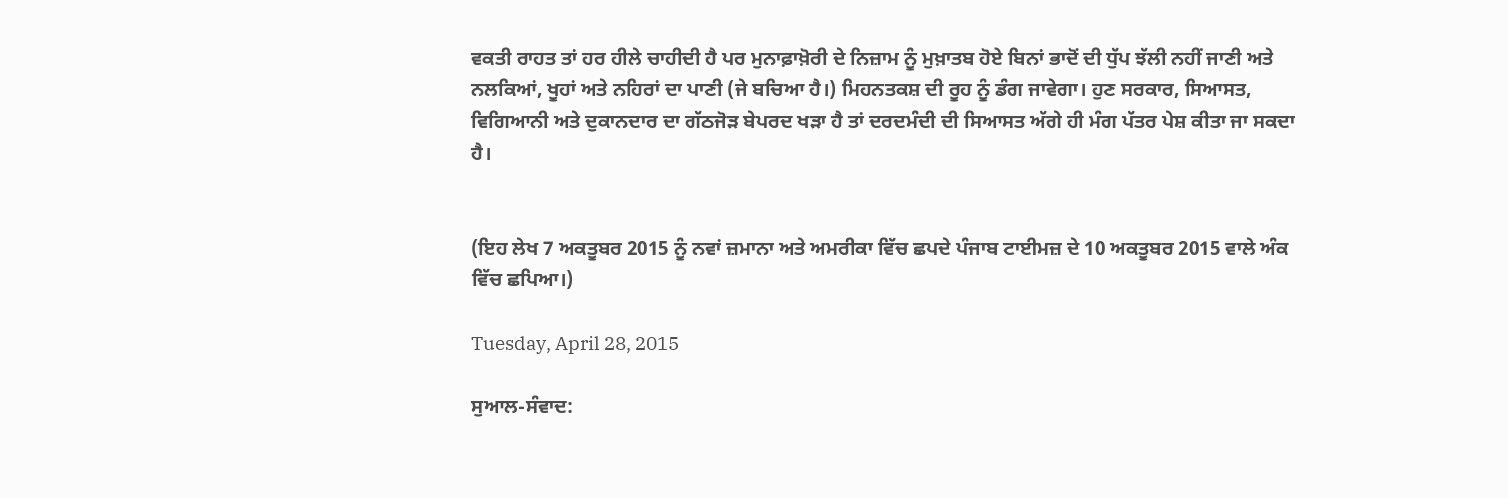ਵਕਤੀ ਰਾਹਤ ਤਾਂ ਹਰ ਹੀਲੇ ਚਾਹੀਦੀ ਹੈ ਪਰ ਮੁਨਾਫ਼ਾਖ਼ੋਰੀ ਦੇ ਨਿਜ਼ਾਮ ਨੂੰ ਮੁਖ਼ਾਤਬ ਹੋਏ ਬਿਨਾਂ ਭਾਦੋਂ ਦੀ ਧੁੱਪ ਝੱਲੀ ਨਹੀਂ ਜਾਣੀ ਅਤੇ ਨਲਕਿਆਂ, ਖੂਹਾਂ ਅਤੇ ਨਹਿਰਾਂ ਦਾ ਪਾਣੀ (ਜੇ ਬਚਿਆ ਹੈ।) ਮਿਹਨਤਕਸ਼ ਦੀ ਰੂਹ ਨੂੰ ਡੰਗ ਜਾਵੇਗਾ। ਹੁਣ ਸਰਕਾਰ, ਸਿਆਸਤ, ਵਿਗਿਆਨੀ ਅਤੇ ਦੁਕਾਨਦਾਰ ਦਾ ਗੱਠਜੋੜ ਬੇਪਰਦ ਖੜਾ ਹੈ ਤਾਂ ਦਰਦਮੰਦੀ ਦੀ ਸਿਆਸਤ ਅੱਗੇ ਹੀ ਮੰਗ ਪੱਤਰ ਪੇਸ਼ ਕੀਤਾ ਜਾ ਸਕਦਾ ਹੈ।


(ਇਹ ਲੇਖ 7 ਅਕਤੂਬਰ 2015 ਨੂੰ ਨਵਾਂ ਜ਼ਮਾਨਾ ਅਤੇ ਅਮਰੀਕਾ ਵਿੱਚ ਛਪਦੇ ਪੰਜਾਬ ਟਾਈਮਜ਼ ਦੇ 10 ਅਕਤੂਬਰ 2015 ਵਾਲੇ ਅੰਕ ਵਿੱਚ ਛਪਿਆ।)

Tuesday, April 28, 2015

ਸੁਆਲ-ਸੰਵਾਦ: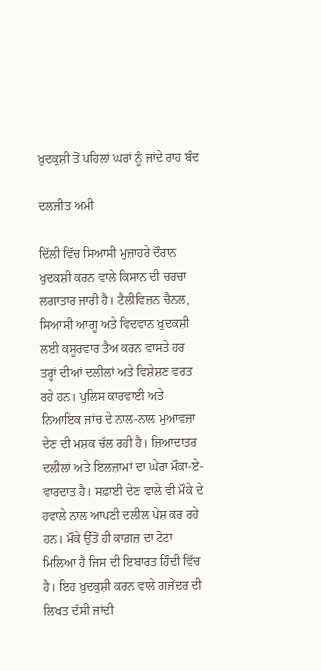ਖ਼ੁਦਕੁਸ਼ੀ ਤੋਂ ਪਹਿਲਾਂ ਘਰਾਂ ਨੂੰ ਜਾਂਦੇ ਰਾਹ ਬੰਦ

ਦਲਜੀਤ ਅਮੀ

ਦਿੱਲੀ ਵਿੱਚ ਸਿਆਸੀ ਮੁਜ਼ਾਹਰੇ ਦੌਰਾਨ ਖੁਦਕਸ਼ੀ ਕਰਨ ਵਾਲੇ ਕਿਸਾਨ ਦੀ ਚਰਚਾ ਲਗਾਤਾਰ ਜਾਰੀ ਹੈ। ਟੈਲੀਵਿਜ਼ਨ ਚੈਨਲ, ਸਿਆਸੀ ਆਗੂ ਅਤੇ ਵਿਦਵਾਨ ਖ਼ੁਦਕਸ਼ੀ ਲਈ ਕਸੂਰਵਾਰ ਤੈਅ ਕਰਨ ਵਾਸਤੇ ਹਰ ਤਰ੍ਹਾਂ ਦੀਆਂ ਦਲੀਲਾਂ ਅਤੇ ਵਿਸ਼ੇਸ਼ਣ ਵਰਤ ਰਹੇ ਹਨ। ਪੁਲਿਸ ਕਾਰਵਾਈ ਅਤੇ ਨਿਆਇਕ ਜਾਂਚ ਦੇ ਨਾਲ-ਨਾਲ ਮੁਆਵਜ਼ਾ ਦੇਣ ਦੀ ਮਸ਼ਕ ਚੱਲ ਰਹੀ ਹੈ। ਜ਼ਿਆਦਾਤਰ ਦਲੀਲਾਂ ਅਤੇ ਇਲਜ਼ਾਮਾਂ ਦਾ ਘੇਰਾ ਮੌਕਾ-ਏ-ਵਾਰਦਾਤ ਹੈ। ਸਫ਼ਾਈ ਦੇਣ ਵਾਲੇ ਵੀ ਮੌਕੇ ਦੇ ਹਵਾਲੇ ਨਾਲ ਆਪਣੀ ਦਲੀਲ ਪੇਸ਼ ਕਰ ਰਹੇ ਹਨ। ਮੌਕੇ ਉੱਤੋਂ ਹੀ ਕਾਗ਼ਜ਼ ਦਾ ਟੋਟਾ ਮਿਲਿਆ ਹੈ ਜਿਸ ਦੀ ਇਬਾਰਤ ਹਿੰਦੀ ਵਿੱਚ ਹੈ। ਇਹ ਖ਼ੁਦਕੁਸ਼ੀ ਕਰਨ ਵਾਲੇ ਗਜੇਂਦਰ ਦੀ ਲਿਖਤ ਦੱਸੀ ਜਾਂਦੀ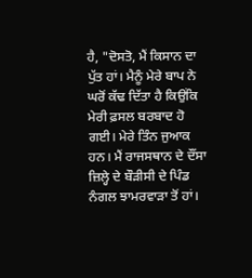ਹੈ, "ਦੋਸਤੋ, ਮੈਂ ਕਿਸਾਨ ਦਾ ਪੁੱਤ ਹਾਂ। ਮੈਨੂੰ ਮੇਰੇ ਬਾਪ ਨੇ ਘਰੋਂ ਕੱਢ ਦਿੱਤਾ ਹੈ ਕਿਉਂਕਿ ਮੇਰੀ ਫ਼ਸਲ ਬਰਬਾਦ ਹੋ ਗਈ। ਮੇਰੇ ਤਿੰਨ ਜੁਆਕ ਹਨ। ਮੈਂ ਰਾਜਸਥਾਨ ਦੇ ਦੌਂਸਾ ਜ਼ਿਲ੍ਹੇ ਦੇ ਬੌੜੀਸੀ ਦੇ ਪਿੰਡ ਨੰਗਲ ਝਾਮਰਵਾੜਾ ਤੋਂ ਹਾਂ।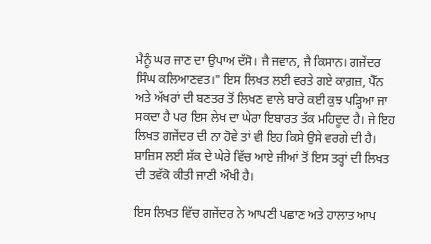ਮੈਨੂੰ ਘਰ ਜਾਣ ਦਾ ਉਪਾਅ ਦੱਸੋ। ਜੈ ਜਵਾਨ, ਜੈ ਕਿਸਾਨ। ਗਜੇਂਦਰ ਸਿੰਘ ਕਲਿਆਣਵਤ।" ਇਸ ਲਿਖਤ ਲਈ ਵਰਤੇ ਗਏ ਕਾਗ਼ਜ਼, ਪੈੱਨ ਅਤੇ ਅੱਖਰਾਂ ਦੀ ਬਣਤਰ ਤੋਂ ਲਿਖਣ ਵਾਲੇ ਬਾਰੇ ਕਈ ਕੁਝ ਪੜ੍ਹਿਆ ਜਾ ਸਕਦਾ ਹੈ ਪਰ ਇਸ ਲੇਖ ਦਾ ਘੇਰਾ ਇਬਾਰਤ ਤੱਕ ਮਹਿਦੂਦ ਹੈ। ਜੇ ਇਹ ਲਿਖਤ ਗਜੇਂਦਰ ਦੀ ਨਾ ਹੋਵੇ ਤਾਂ ਵੀ ਇਹ ਕਿਸੇ ਉਸੇ ਵਰਗੇ ਦੀ ਹੈ। ਸ਼ਾਜ਼ਿਸ ਲਈ ਸ਼ੱਕ ਦੇ ਘੇਰੇ ਵਿੱਚ ਆਏ ਜੀਆਂ ਤੋਂ ਇਸ ਤਰ੍ਹਾਂ ਦੀ ਲਿਖਤ ਦੀ ਤਵੱਕੋ ਕੀਤੀ ਜਾਣੀ ਔਖੀ ਹੈ।

ਇਸ ਲਿਖਤ ਵਿੱਚ ਗਜੇਂਦਰ ਨੇ ਆਪਣੀ ਪਛਾਣ ਅਤੇ ਹਾਲਾਤ ਆਪ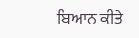ਬਿਆਨ ਕੀਤੇ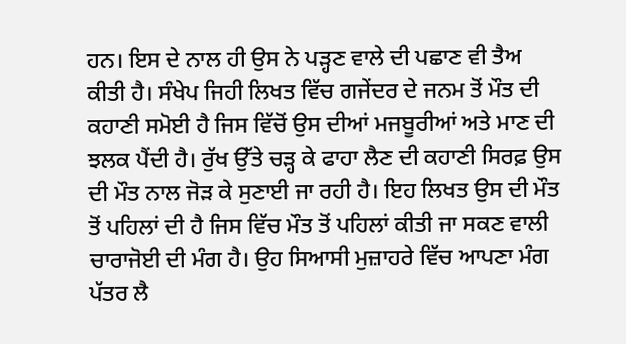ਹਨ। ਇਸ ਦੇ ਨਾਲ ਹੀ ਉਸ ਨੇ ਪੜ੍ਹਣ ਵਾਲੇ ਦੀ ਪਛਾਣ ਵੀ ਤੈਅ ਕੀਤੀ ਹੈ। ਸੰਖੇਪ ਜਿਹੀ ਲਿਖਤ ਵਿੱਚ ਗਜੇਂਦਰ ਦੇ ਜਨਮ ਤੋਂ ਮੌਤ ਦੀ ਕਹਾਣੀ ਸਮੋਈ ਹੈ ਜਿਸ ਵਿੱਚੋਂ ਉਸ ਦੀਆਂ ਮਜਬੂਰੀਆਂ ਅਤੇ ਮਾਣ ਦੀ ਝਲਕ ਪੈਂਦੀ ਹੈ। ਰੁੱਖ ਉੱਤੇ ਚੜ੍ਹ ਕੇ ਫਾਹਾ ਲੈਣ ਦੀ ਕਹਾਣੀ ਸਿਰਫ਼ ਉਸ ਦੀ ਮੌਤ ਨਾਲ ਜੋੜ ਕੇ ਸੁਣਾਈ ਜਾ ਰਹੀ ਹੈ। ਇਹ ਲਿਖਤ ਉਸ ਦੀ ਮੌਤ ਤੋਂ ਪਹਿਲਾਂ ਦੀ ਹੈ ਜਿਸ ਵਿੱਚ ਮੌਤ ਤੋਂ ਪਹਿਲਾਂ ਕੀਤੀ ਜਾ ਸਕਣ ਵਾਲੀ ਚਾਰਾਜੋਈ ਦੀ ਮੰਗ ਹੈ। ਉਹ ਸਿਆਸੀ ਮੁਜ਼ਾਹਰੇ ਵਿੱਚ ਆਪਣਾ ਮੰਗ ਪੱਤਰ ਲੈ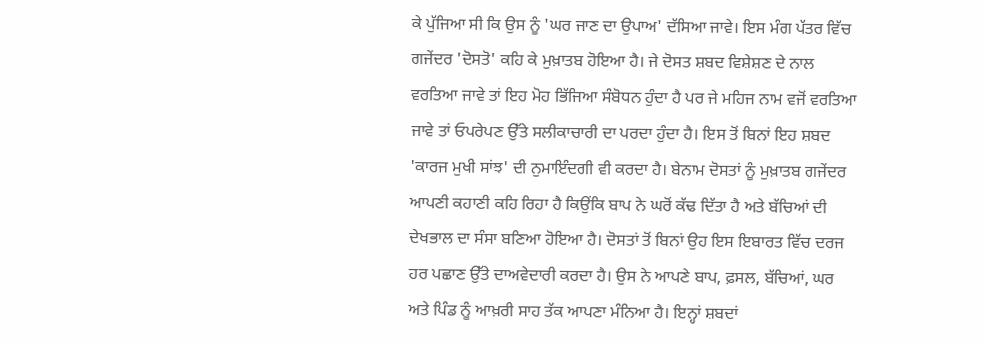ਕੇ ਪੁੱਜਿਆ ਸੀ ਕਿ ਉਸ ਨੂੰ 'ਘਰ ਜਾਣ ਦਾ ਉਪਾਅ' ਦੱਸਿਆ ਜਾਵੇ। ਇਸ ਮੰਗ ਪੱਤਰ ਵਿੱਚ ਗਜੇਂਦਰ 'ਦੋਸਤੋ' ਕਹਿ ਕੇ ਮੁਖ਼ਾਤਬ ਹੋਇਆ ਹੈ। ਜੇ ਦੋਸਤ ਸ਼ਬਦ ਵਿਸ਼ੇਸ਼ਣ ਦੇ ਨਾਲ ਵਰਤਿਆ ਜਾਵੇ ਤਾਂ ਇਹ ਮੋਹ ਭਿੱਜਿਆ ਸੰਬੋਧਨ ਹੁੰਦਾ ਹੈ ਪਰ ਜੇ ਮਹਿਜ ਨਾਮ ਵਜੋਂ ਵਰਤਿਆ ਜਾਵੇ ਤਾਂ ਓਪਰੇਪਣ ਉੱਤੇ ਸਲੀਕਾਚਾਰੀ ਦਾ ਪਰਦਾ ਹੁੰਦਾ ਹੈ। ਇਸ ਤੋਂ ਬਿਨਾਂ ਇਹ ਸ਼ਬਦ 'ਕਾਰਜ ਮੁਖੀ ਸਾਂਝ' ਦੀ ਨੁਮਾਇੰਦਗੀ ਵੀ ਕਰਦਾ ਹੈ। ਬੇਨਾਮ ਦੋਸਤਾਂ ਨੂੰ ਮੁਖ਼ਾਤਬ ਗਜੇਂਦਰ ਆਪਣੀ ਕਹਾਣੀ ਕਹਿ ਰਿਹਾ ਹੈ ਕਿਉਂਕਿ ਬਾਪ ਨੇ ਘਰੋਂ ਕੱਢ ਦਿੱਤਾ ਹੈ ਅਤੇ ਬੱਚਿਆਂ ਦੀ ਦੇਖਭਾਲ ਦਾ ਸੰਸਾ ਬਣਿਆ ਹੋਇਆ ਹੈ। ਦੋਸਤਾਂ ਤੋਂ ਬਿਨਾਂ ਉਹ ਇਸ ਇਬਾਰਤ ਵਿੱਚ ਦਰਜ ਹਰ ਪਛਾਣ ਉੱਤੇ ਦਾਅਵੇਦਾਰੀ ਕਰਦਾ ਹੈ। ਉਸ ਨੇ ਆਪਣੇ ਬਾਪ, ਫ਼ਸਲ, ਬੱਚਿਆਂ, ਘਰ ਅਤੇ ਪਿੰਡ ਨੂੰ ਆਖ਼ਰੀ ਸਾਹ ਤੱਕ ਆਪਣਾ ਮੰਨਿਆ ਹੈ। ਇਨ੍ਹਾਂ ਸ਼ਬਦਾਂ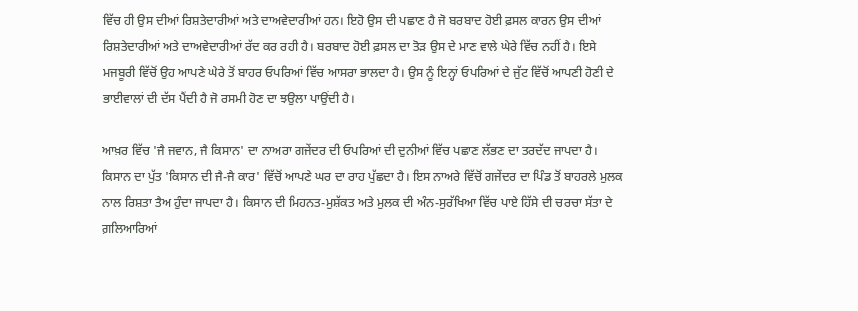ਵਿੱਚ ਹੀ ਉਸ ਦੀਆਂ ਰਿਸ਼ਤੇਦਾਰੀਆਂ ਅਤੇ ਦਾਅਵੇਦਾਰੀਆਂ ਹਨ। ਇਹੋ ਉਸ ਦੀ ਪਛਾਣ ਹੈ ਜੋ ਬਰਬਾਦ ਹੋਈ ਫ਼ਸਲ ਕਾਰਨ ਉਸ ਦੀਆਂ ਰਿਸ਼ਤੇਦਾਰੀਆਂ ਅਤੇ ਦਾਅਵੇਦਾਰੀਆਂ ਰੱਦ ਕਰ ਰਹੀ ਹੈ। ਬਰਬਾਦ ਹੋਈ ਫ਼ਸਲ ਦਾ ਤੋੜ ਉਸ ਦੇ ਮਾਣ ਵਾਲੇ ਘੇਰੇ ਵਿੱਚ ਨਹੀਂ ਹੈ। ਇਸੇ ਮਜਬੂਰੀ ਵਿੱਚੋਂ ਉਹ ਆਪਣੇ ਘੇਰੇ ਤੋਂ ਬਾਹਰ ਓਪਰਿਆਂ ਵਿੱਚ ਆਸਰਾ ਭਾਲਦਾ ਹੈ। ਉਸ ਨੂੰ ਇਨ੍ਹਾਂ ਓਪਰਿਆਂ ਦੇ ਜੁੱਟ ਵਿੱਚੋਂ ਆਪਣੀ ਹੋਣੀ ਦੇ ਭਾਈਵਾਲਾਂ ਦੀ ਦੱਸ ਪੈਂਦੀ ਹੈ ਜੋ ਰਸਮੀ ਹੋਣ ਦਾ ਝਉਲਾ ਪਾਉਂਦੀ ਹੈ।

ਆਖ਼ਰ ਵਿੱਚ 'ਜੈ ਜਵਾਨ, ਜੈ ਕਿਸਾਨ' ਦਾ ਨਾਅਰਾ ਗਜੇਂਦਰ ਦੀ ਓਪਰਿਆਂ ਦੀ ਦੁਨੀਆਂ ਵਿੱਚ ਪਛਾਣ ਲੱਭਣ ਦਾ ਤਰਦੱਦ ਜਾਪਦਾ ਹੈ। ਕਿਸਾਨ ਦਾ ਪੁੱਤ 'ਕਿਸਾਨ ਦੀ ਜੈ-ਜੈ ਕਾਰ' ਵਿੱਚੋਂ ਆਪਣੇ ਘਰ ਦਾ ਰਾਹ ਪੁੱਛਦਾ ਹੈ। ਇਸ ਨਾਅਰੇ ਵਿੱਚੋਂ ਗਜੇਂਦਰ ਦਾ ਪਿੰਡ ਤੋਂ ਬਾਹਰਲੇ ਮੁਲਕ ਨਾਲ ਰਿਸ਼ਤਾ ਤੈਅ ਹੁੰਦਾ ਜਾਪਦਾ ਹੈ। ਕਿਸਾਨ ਦੀ ਮਿਹਨਤ-ਮੁਸ਼ੱਕਤ ਅਤੇ ਮੁਲਕ ਦੀ ਅੰਨ-ਸੁਰੱਖਿਆ ਵਿੱਚ ਪਾਏ ਹਿੱਸੇ ਦੀ ਚਰਚਾ ਸੱਤਾ ਦੇ ਗ਼ਲਿਆਰਿਆਂ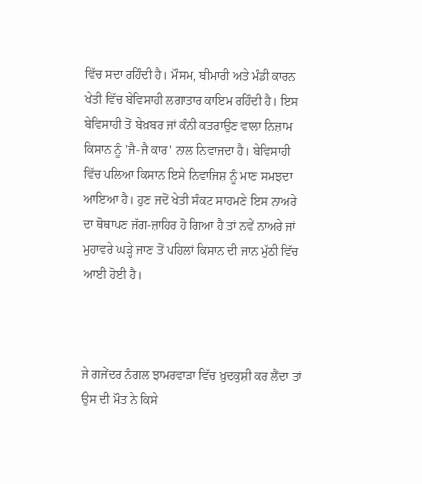ਵਿੱਚ ਸਦਾ ਰਹਿੰਦੀ ਹੈ। ਮੌਸਮ, ਬੀਮਾਰੀ ਅਤੇ ਮੰਡੀ ਕਾਰਨ ਖੇਤੀ ਵਿੱਚ ਬੇਵਿਸਾਹੀ ਲਗਾਤਾਰ ਕਾਇਮ ਰਹਿੰਦੀ ਹੈ। ਇਸ ਬੇਵਿਸਾਹੀ ਤੋਂ ਬੇਖ਼ਬਰ ਜਾਂ ਕੰਨੀ ਕਤਰਾਉਣ ਵਾਲਾ ਨਿਜ਼ਾਮ ਕਿਸਾਨ ਨੂੰ 'ਜੈ-ਜੈ ਕਾਰ' ਨਾਲ ਨਿਵਾਜਦਾ ਹੈ। ਬੇਵਿਸਾਹੀ ਵਿੱਚ ਪਲਿਆ ਕਿਸਾਨ ਇਸੇ ਨਿਵਾਜਿਸ਼ ਨੂੰ ਮਾਣ ਸਮਝਦਾ ਆਇਆ ਹੈ। ਹੁਣ ਜਦੋਂ ਖੇਤੀ ਸੰਕਟ ਸਾਹਮਣੇ ਇਸ ਨਾਅਰੇ ਦਾ ਥੋਥਾਪਣ ਜੱਗ-ਜ਼ਾਹਿਰ ਹੋ ਗਿਆ ਹੈ ਤਾਂ ਨਵੇਂ ਨਾਅਰੇ ਜਾਂ ਮੁਹਾਵਰੇ ਘੜ੍ਹੇ ਜਾਣ ਤੋਂ ਪਹਿਲਾਂ ਕਿਸਾਨ ਦੀ ਜਾਨ ਮੁੱਠੀ ਵਿੱਚ ਆਈ ਹੋਈ ਹੈ।



ਜੇ ਗਜੇਂਦਰ ਨੰਗਲ ਝਾਮਰਵਾੜਾ ਵਿੱਚ ਖ਼ੁਦਕੁਸ਼ੀ ਕਰ ਲੈਂਦਾ ਤਾਂ ਉਸ ਦੀ ਮੌਤ ਨੇ ਕਿਸੇ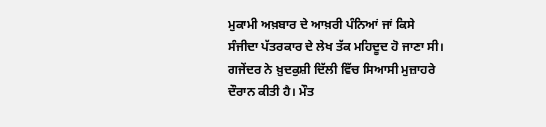ਮੁਕਾਮੀ ਅਖ਼ਬਾਰ ਦੇ ਆਖ਼ਰੀ ਪੰਨਿਆਂ ਜਾਂ ਕਿਸੇ ਸੰਜੀਦਾ ਪੱਤਰਕਾਰ ਦੇ ਲੇਖ ਤੱਕ ਮਹਿਦੂਦ ਹੋ ਜਾਣਾ ਸੀ। ਗਜੇਂਦਰ ਨੇ ਖ਼ੁਦਕੁਸ਼ੀ ਦਿੱਲੀ ਵਿੱਚ ਸਿਆਸੀ ਮੁਜ਼ਾਹਰੇ ਦੌਰਾਨ ਕੀਤੀ ਹੈ। ਮੌਤ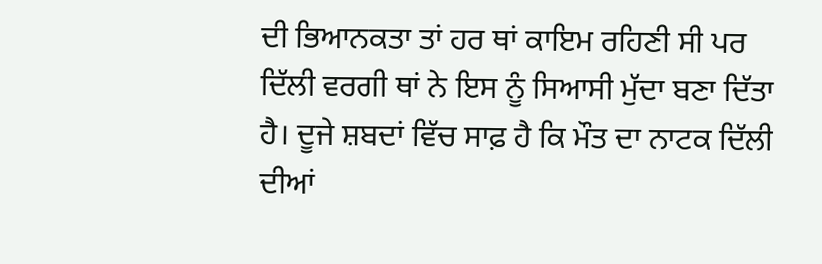ਦੀ ਭਿਆਨਕਤਾ ਤਾਂ ਹਰ ਥਾਂ ਕਾਇਮ ਰਹਿਣੀ ਸੀ ਪਰ ਦਿੱਲੀ ਵਰਗੀ ਥਾਂ ਨੇ ਇਸ ਨੂੰ ਸਿਆਸੀ ਮੁੱਦਾ ਬਣਾ ਦਿੱਤਾ ਹੈ। ਦੂਜੇ ਸ਼ਬਦਾਂ ਵਿੱਚ ਸਾਫ਼ ਹੈ ਕਿ ਮੌਤ ਦਾ ਨਾਟਕ ਦਿੱਲੀ ਦੀਆਂ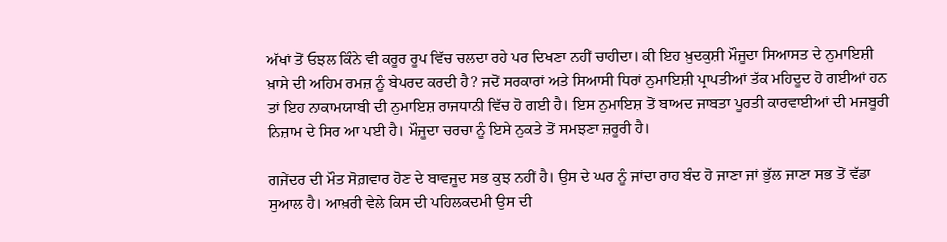ਅੱਖਾਂ ਤੋਂ ਓਝਲ ਕਿੰਨੇ ਵੀ ਕਰੂਰ ਰੂਪ ਵਿੱਚ ਚਲਦਾ ਰਹੇ ਪਰ ਦਿਖਣਾ ਨਹੀਂ ਚਾਹੀਦਾ। ਕੀ ਇਹ ਖ਼ੁਦਕੁਸ਼ੀ ਮੌਜੂਦਾ ਸਿਆਸਤ ਦੇ ਨੁਮਾਇਸ਼ੀ ਖ਼ਾਸੇ ਦੀ ਅਹਿਮ ਰਮਜ਼ ਨੂੰ ਬੇਪਰਦ ਕਰਦੀ ਹੈ? ਜਦੋਂ ਸਰਕਾਰਾਂ ਅਤੇ ਸਿਆਸੀ ਧਿਰਾਂ ਨੁਮਾਇਸ਼ੀ ਪ੍ਰਾਪਤੀਆਂ ਤੱਕ ਮਹਿਦੂਦ ਹੋ ਗਈਆਂ ਹਨ ਤਾਂ ਇਹ ਨਾਕਾਮਯਾਬੀ ਦੀ ਨੁਮਾਇਸ਼ ਰਾਜਧਾਨੀ ਵਿੱਚ ਹੋ ਗਈ ਹੈ। ਇਸ ਨੁਮਾਇਸ਼ ਤੋਂ ਬਾਅਦ ਜਾਬਤਾ ਪੂਰਤੀ ਕਾਰਵਾਈਆਂ ਦੀ ਮਜਬੂਰੀ ਨਿਜ਼ਾਮ ਦੇ ਸਿਰ ਆ ਪਈ ਹੈ। ਮੌਜੂਦਾ ਚਰਚਾ ਨੂੰ ਇਸੇ ਨੁਕਤੇ ਤੋਂ ਸਮਝਣਾ ਜ਼ਰੂਰੀ ਹੈ।

ਗਜੇਂਦਰ ਦੀ ਮੌਤ ਸੋਗ਼ਵਾਰ ਹੋਣ ਦੇ ਬਾਵਜੂਦ ਸਭ ਕੁਝ ਨਹੀਂ ਹੈ। ਉਸ ਦੇ ਘਰ ਨੂੰ ਜਾਂਦਾ ਰਾਹ ਬੰਦ ਹੋ ਜਾਣਾ ਜਾਂ ਭੁੱਲ ਜਾਣਾ ਸਭ ਤੋਂ ਵੱਡਾ ਸੁਆਲ ਹੈ। ਆਖ਼ਰੀ ਵੇਲੇ ਕਿਸ ਦੀ ਪਹਿਲਕਦਮੀ ਉਸ ਦੀ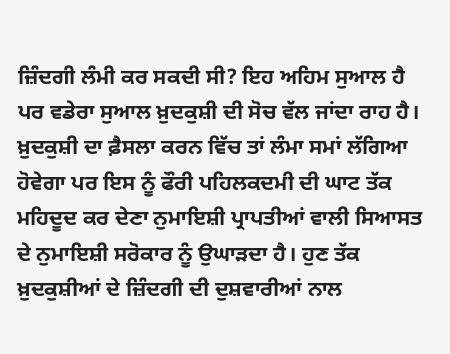ਜ਼ਿੰਦਗੀ ਲੰਮੀ ਕਰ ਸਕਦੀ ਸੀ? ਇਹ ਅਹਿਮ ਸੁਆਲ ਹੈ ਪਰ ਵਡੇਰਾ ਸੁਆਲ ਖ਼ੁਦਕੁਸ਼ੀ ਦੀ ਸੋਚ ਵੱਲ ਜਾਂਦਾ ਰਾਹ ਹੈ। ਖ਼ੁਦਕੁਸ਼ੀ ਦਾ ਫ਼ੈਸਲਾ ਕਰਨ ਵਿੱਚ ਤਾਂ ਲੰਮਾ ਸਮਾਂ ਲੱਗਿਆ ਹੋਵੇਗਾ ਪਰ ਇਸ ਨੂੰ ਫੌਰੀ ਪਹਿਲਕਦਮੀ ਦੀ ਘਾਟ ਤੱਕ ਮਹਿਦੂਦ ਕਰ ਦੇਣਾ ਨੁਮਾਇਸ਼ੀ ਪ੍ਰਾਪਤੀਆਂ ਵਾਲੀ ਸਿਆਸਤ ਦੇ ਨੁਮਾਇਸ਼ੀ ਸਰੋਕਾਰ ਨੂੰ ਉਘਾੜਦਾ ਹੈ। ਹੁਣ ਤੱਕ ਖ਼ੁਦਕੁਸ਼ੀਆਂ ਦੇ ਜ਼ਿੰਦਗੀ ਦੀ ਦੁਸ਼ਵਾਰੀਆਂ ਨਾਲ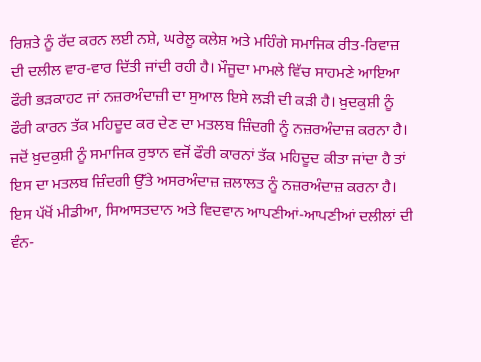ਰਿਸ਼ਤੇ ਨੂੰ ਰੱਦ ਕਰਨ ਲਈ ਨਸ਼ੇ, ਘਰੇਲੂ ਕਲੇਸ਼ ਅਤੇ ਮਹਿੰਗੇ ਸਮਾਜਿਕ ਰੀਤ-ਰਿਵਾਜ਼ ਦੀ ਦਲੀਲ ਵਾਰ-ਵਾਰ ਦਿੱਤੀ ਜਾਂਦੀ ਰਹੀ ਹੈ। ਮੌਜੂਦਾ ਮਾਮਲੇ ਵਿੱਚ ਸਾਹਮਣੇ ਆਇਆ ਫੌਰੀ ਭੜਕਾਹਟ ਜਾਂ ਨਜ਼ਰਅੰਦਾਜ਼ੀ ਦਾ ਸੁਆਲ ਇਸੇ ਲੜੀ ਦੀ ਕੜੀ ਹੈ। ਖ਼ੁਦਕੁਸ਼ੀ ਨੂੰ ਫੌਰੀ ਕਾਰਨ ਤੱਕ ਮਹਿਦੂਦ ਕਰ ਦੇਣ ਦਾ ਮਤਲਬ ਜ਼ਿੰਦਗੀ ਨੂੰ ਨਜ਼ਰਅੰਦਾਜ਼ ਕਰਨਾ ਹੈ। ਜਦੋਂ ਖ਼ੁਦਕੁਸ਼ੀ ਨੂੰ ਸਮਾਜਿਕ ਰੁਝਾਨ ਵਜੋਂ ਫੌਰੀ ਕਾਰਨਾਂ ਤੱਕ ਮਹਿਦੂਦ ਕੀਤਾ ਜਾਂਦਾ ਹੈ ਤਾਂ ਇਸ ਦਾ ਮਤਲਬ ਜ਼ਿੰਦਗੀ ਉੱਤੇ ਅਸਰਅੰਦਾਜ਼ ਜ਼ਲਾਲਤ ਨੂੰ ਨਜ਼ਰਅੰਦਾਜ਼ ਕਰਨਾ ਹੈ। ਇਸ ਪੱਖੋਂ ਮੀਡੀਆ, ਸਿਆਸਤਦਾਨ ਅਤੇ ਵਿਦਵਾਨ ਆਪਣੀਆਂ-ਆਪਣੀਆਂ ਦਲੀਲਾਂ ਦੀ ਵੰਨ-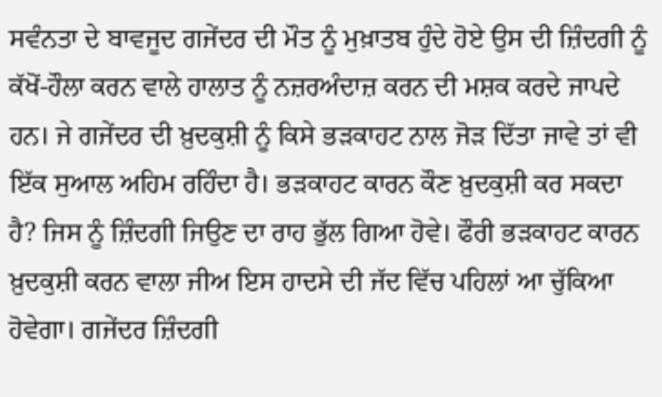ਸਵੰਨਤਾ ਦੇ ਬਾਵਜੂਦ ਗਜੇਂਦਰ ਦੀ ਮੌਤ ਨੂੰ ਮੁਖ਼ਾਤਬ ਹੁੰਦੇ ਹੋਏ ਉਸ ਦੀ ਜ਼ਿੰਦਗੀ ਨੂੰ ਕੱਖੋਂ-ਹੌਲਾ ਕਰਨ ਵਾਲੇ ਹਾਲਾਤ ਨੂੰ ਨਜ਼ਰਅੰਦਾਜ਼ ਕਰਨ ਦੀ ਮਸ਼ਕ ਕਰਦੇ ਜਾਪਦੇ  ਹਨ। ਜੇ ਗਜੇਂਦਰ ਦੀ ਖ਼ੁਦਕੁਸ਼ੀ ਨੂੰ ਕਿਸੇ ਭੜਕਾਹਟ ਨਾਲ ਜੋੜ ਦਿੱਤਾ ਜਾਵੇ ਤਾਂ ਵੀ ਇੱਕ ਸੁਆਲ ਅਹਿਮ ਰਹਿੰਦਾ ਹੈ। ਭੜਕਾਹਟ ਕਾਰਨ ਕੌਣ ਖ਼ੁਦਕੁਸ਼ੀ ਕਰ ਸਕਦਾ ਹੈ? ਜਿਸ ਨੂੰ ਜ਼ਿੰਦਗੀ ਜਿਉਣ ਦਾ ਰਾਹ ਭੁੱਲ ਗਿਆ ਹੋਵੇ। ਫੌਰੀ ਭੜਕਾਹਟ ਕਾਰਨ ਖ਼ੁਦਕੁਸ਼ੀ ਕਰਨ ਵਾਲਾ ਜੀਅ ਇਸ ਹਾਦਸੇ ਦੀ ਜੱਦ ਵਿੱਚ ਪਹਿਲਾਂ ਆ ਚੁੱਕਿਆ ਹੋਵੇਗਾ। ਗਜੇਂਦਰ ਜ਼ਿੰਦਗੀ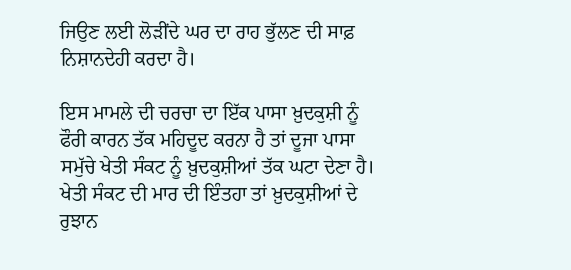ਜਿਉਣ ਲਈ ਲੋੜੀਂਦੇ ਘਰ ਦਾ ਰਾਹ ਭੁੱਲਣ ਦੀ ਸਾਫ਼ ਨਿਸ਼ਾਨਦੇਹੀ ਕਰਦਾ ਹੈ।

ਇਸ ਮਾਮਲੇ ਦੀ ਚਰਚਾ ਦਾ ਇੱਕ ਪਾਸਾ ਖ਼ੁਦਕੁਸ਼ੀ ਨੂੰ ਫੌਰੀ ਕਾਰਨ ਤੱਕ ਮਹਿਦੂਦ ਕਰਨਾ ਹੈ ਤਾਂ ਦੂਜਾ ਪਾਸਾ ਸਮੁੱਚੇ ਖੇਤੀ ਸੰਕਟ ਨੂੰ ਖ਼ੁਦਕੁਸ਼ੀਆਂ ਤੱਕ ਘਟਾ ਦੇਣਾ ਹੈ। ਖੇਤੀ ਸੰਕਟ ਦੀ ਮਾਰ ਦੀ ਇੰਤਹਾ ਤਾਂ ਖ਼ੁਦਕੁਸ਼ੀਆਂ ਦੇ ਰੁਝਾਨ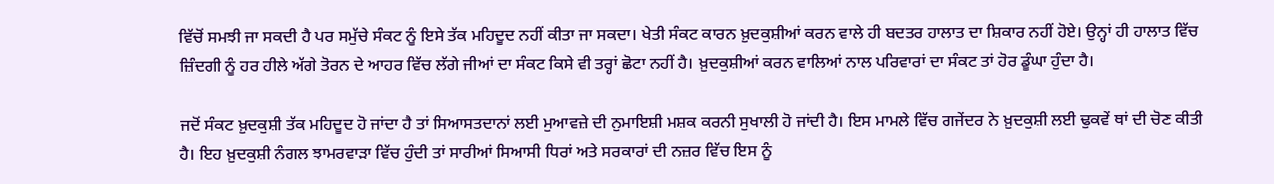ਵਿੱਚੋਂ ਸਮਝੀ ਜਾ ਸਕਦੀ ਹੈ ਪਰ ਸਮੁੱਚੇ ਸੰਕਟ ਨੂੰ ਇਸੇ ਤੱਕ ਮਹਿਦੂਦ ਨਹੀਂ ਕੀਤਾ ਜਾ ਸਕਦਾ। ਖੇਤੀ ਸੰਕਟ ਕਾਰਨ ਖ਼ੁਦਕੁਸ਼ੀਆਂ ਕਰਨ ਵਾਲੇ ਹੀ ਬਦਤਰ ਹਾਲਾਤ ਦਾ ਸ਼ਿਕਾਰ ਨਹੀਂ ਹੋਏ। ਉਨ੍ਹਾਂ ਹੀ ਹਾਲਾਤ ਵਿੱਚ ਜ਼ਿੰਦਗੀ ਨੂੰ ਹਰ ਹੀਲੇ ਅੱਗੇ ਤੋਰਨ ਦੇ ਆਹਰ ਵਿੱਚ ਲੱਗੇ ਜੀਆਂ ਦਾ ਸੰਕਟ ਕਿਸੇ ਵੀ ਤਰ੍ਹਾਂ ਛੋਟਾ ਨਹੀਂ ਹੈ। ਖ਼ੁਦਕੁਸ਼ੀਆਂ ਕਰਨ ਵਾਲਿਆਂ ਨਾਲ ਪਰਿਵਾਰਾਂ ਦਾ ਸੰਕਟ ਤਾਂ ਹੋਰ ਡੂੰਘਾ ਹੁੰਦਾ ਹੈ।

ਜਦੋਂ ਸੰਕਟ ਖ਼ੁਦਕੁਸ਼ੀ ਤੱਕ ਮਹਿਦੂਦ ਹੋ ਜਾਂਦਾ ਹੈ ਤਾਂ ਸਿਆਸਤਦਾਨਾਂ ਲਈ ਮੁਆਵਜ਼ੇ ਦੀ ਨੁਮਾਇਸ਼ੀ ਮਸ਼ਕ ਕਰਨੀ ਸੁਖਾਲੀ ਹੋ ਜਾਂਦੀ ਹੈ। ਇਸ ਮਾਮਲੇ ਵਿੱਚ ਗਜੇਂਦਰ ਨੇ ਖ਼ੁਦਕੁਸ਼ੀ ਲਈ ਢੁਕਵੇਂ ਥਾਂ ਦੀ ਚੋਣ ਕੀਤੀ ਹੈ। ਇਹ ਖ਼ੁਦਕੁਸ਼ੀ ਨੰਗਲ ਝਾਮਰਵਾੜਾ ਵਿੱਚ ਹੁੰਦੀ ਤਾਂ ਸਾਰੀਆਂ ਸਿਆਸੀ ਧਿਰਾਂ ਅਤੇ ਸਰਕਾਰਾਂ ਦੀ ਨਜ਼ਰ ਵਿੱਚ ਇਸ ਨੂੰ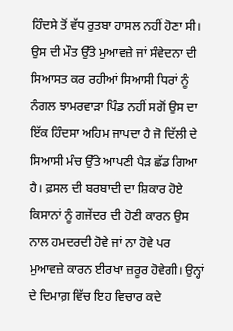ਹਿੰਦਸੇ ਤੋਂ ਵੱਧ ਰੁਤਬਾ ਹਾਸਲ ਨਹੀਂ ਹੋਣਾ ਸੀ। ਉਸ ਦੀ ਮੌਤ ਉੱਤੇ ਮੁਆਵਜ਼ੇ ਜਾਂ ਸੰਵੇਦਨਾ ਦੀ ਸਿਆਸਤ ਕਰ ਰਹੀਆਂ ਸਿਆਸੀ ਧਿਰਾਂ ਨੂੰ ਨੰਗਲ ਝਾਮਰਵਾੜਾ ਪਿੰਡ ਨਹੀਂ ਸਗੋਂ ਉਸ ਦਾ ਇੱਕ ਹਿੰਦਸਾ ਅਹਿਮ ਜਾਪਦਾ ਹੈ ਜੋ ਦਿੱਲੀ ਦੇ ਸਿਆਸੀ ਮੰਚ ਉੱਤੇ ਆਪਣੀ ਪੈੜ ਛੱਡ ਗਿਆ ਹੈ। ਫ਼ਸਲ ਦੀ ਬਰਬਾਦੀ ਦਾ ਸ਼ਿਕਾਰ ਹੋਏ ਕਿਸਾਨਾਂ ਨੂੰ ਗਜੇਂਦਰ ਦੀ ਹੋਣੀ ਕਾਰਨ ਉਸ ਨਾਲ ਹਮਦਰਦੀ ਹੋਵੇ ਜਾਂ ਨਾ ਹੋਵੇ ਪਰ ਮੁਆਵਜ਼ੇ ਕਾਰਨ ਈਰਖਾ ਜ਼ਰੂਰ ਹੋਵੇਗੀ। ਉਨ੍ਹਾਂ ਦੇ ਦਿਮਾਗ਼ ਵਿੱਚ ਇਹ ਵਿਚਾਰ ਕਦੇ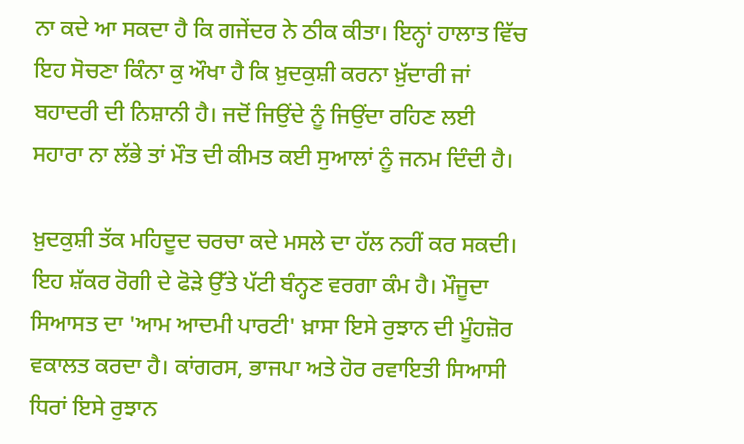ਨਾ ਕਦੇ ਆ ਸਕਦਾ ਹੈ ਕਿ ਗਜੇਂਦਰ ਨੇ ਠੀਕ ਕੀਤਾ। ਇਨ੍ਹਾਂ ਹਾਲਾਤ ਵਿੱਚ ਇਹ ਸੋਚਣਾ ਕਿੰਨਾ ਕੁ ਔਖਾ ਹੈ ਕਿ ਖ਼ੁਦਕੁਸ਼ੀ ਕਰਨਾ ਖ਼ੁੱਦਾਰੀ ਜਾਂ ਬਹਾਦਰੀ ਦੀ ਨਿਸ਼ਾਨੀ ਹੈ। ਜਦੋਂ ਜਿਉਂਦੇ ਨੂੰ ਜਿਉਂਦਾ ਰਹਿਣ ਲਈ ਸਹਾਰਾ ਨਾ ਲੱਭੇ ਤਾਂ ਮੌਤ ਦੀ ਕੀਮਤ ਕਈ ਸੁਆਲਾਂ ਨੂੰ ਜਨਮ ਦਿੰਦੀ ਹੈ।

ਖ਼ੁਦਕੁਸ਼ੀ ਤੱਕ ਮਹਿਦੂਦ ਚਰਚਾ ਕਦੇ ਮਸਲੇ ਦਾ ਹੱਲ ਨਹੀਂ ਕਰ ਸਕਦੀ। ਇਹ ਸ਼ੱਕਰ ਰੋਗੀ ਦੇ ਫੋੜੇ ਉੱਤੇ ਪੱਟੀ ਬੰਨ੍ਹਣ ਵਰਗਾ ਕੰਮ ਹੈ। ਮੌਜੂਦਾ ਸਿਆਸਤ ਦਾ 'ਆਮ ਆਦਮੀ ਪਾਰਟੀ' ਖ਼ਾਸਾ ਇਸੇ ਰੁਝਾਨ ਦੀ ਮੂੰਹਜ਼ੋਰ ਵਕਾਲਤ ਕਰਦਾ ਹੈ। ਕਾਂਗਰਸ, ਭਾਜਪਾ ਅਤੇ ਹੋਰ ਰਵਾਇਤੀ ਸਿਆਸੀ ਧਿਰਾਂ ਇਸੇ ਰੁਝਾਨ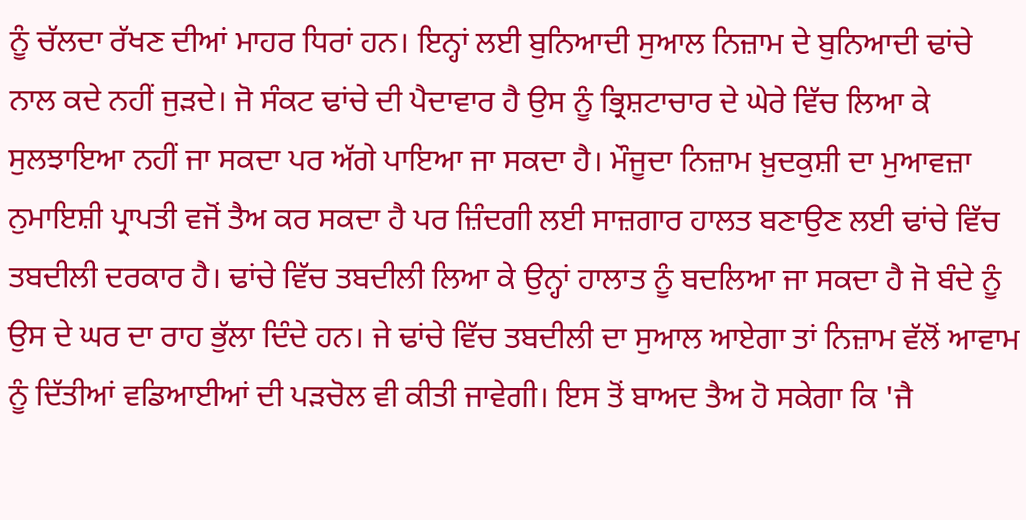ਨੂੰ ਚੱਲਦਾ ਰੱਖਣ ਦੀਆਂ ਮਾਹਰ ਧਿਰਾਂ ਹਨ। ਇਨ੍ਹਾਂ ਲਈ ਬੁਨਿਆਦੀ ਸੁਆਲ ਨਿਜ਼ਾਮ ਦੇ ਬੁਨਿਆਦੀ ਢਾਂਚੇ ਨਾਲ ਕਦੇ ਨਹੀਂ ਜੁੜਦੇ। ਜੋ ਸੰਕਟ ਢਾਂਚੇ ਦੀ ਪੈਦਾਵਾਰ ਹੈ ਉਸ ਨੂੰ ਭ੍ਰਿਸ਼ਟਾਚਾਰ ਦੇ ਘੇਰੇ ਵਿੱਚ ਲਿਆ ਕੇ ਸੁਲਝਾਇਆ ਨਹੀਂ ਜਾ ਸਕਦਾ ਪਰ ਅੱਗੇ ਪਾਇਆ ਜਾ ਸਕਦਾ ਹੈ। ਮੌਜੂਦਾ ਨਿਜ਼ਾਮ ਖ਼ੁਦਕੁਸ਼ੀ ਦਾ ਮੁਆਵਜ਼ਾ ਨੁਮਾਇਸ਼ੀ ਪ੍ਰਾਪਤੀ ਵਜੋਂ ਤੈਅ ਕਰ ਸਕਦਾ ਹੈ ਪਰ ਜ਼ਿੰਦਗੀ ਲਈ ਸਾਜ਼ਗਾਰ ਹਾਲਤ ਬਣਾਉਣ ਲਈ ਢਾਂਚੇ ਵਿੱਚ ਤਬਦੀਲੀ ਦਰਕਾਰ ਹੈ। ਢਾਂਚੇ ਵਿੱਚ ਤਬਦੀਲੀ ਲਿਆ ਕੇ ਉਨ੍ਹਾਂ ਹਾਲਾਤ ਨੂੰ ਬਦਲਿਆ ਜਾ ਸਕਦਾ ਹੈ ਜੋ ਬੰਦੇ ਨੂੰ ਉਸ ਦੇ ਘਰ ਦਾ ਰਾਹ ਭੁੱਲਾ ਦਿੰਦੇ ਹਨ। ਜੇ ਢਾਂਚੇ ਵਿੱਚ ਤਬਦੀਲੀ ਦਾ ਸੁਆਲ ਆਏਗਾ ਤਾਂ ਨਿਜ਼ਾਮ ਵੱਲੋਂ ਆਵਾਮ ਨੂੰ ਦਿੱਤੀਆਂ ਵਡਿਆਈਆਂ ਦੀ ਪੜਚੋਲ ਵੀ ਕੀਤੀ ਜਾਵੇਗੀ। ਇਸ ਤੋਂ ਬਾਅਦ ਤੈਅ ਹੋ ਸਕੇਗਾ ਕਿ 'ਜੈ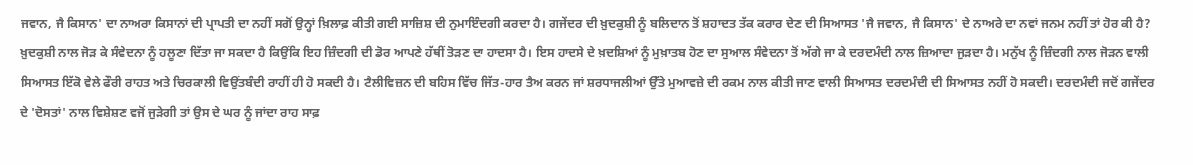ਜਵਾਨ, ਜੈ ਕਿਸਾਨ' ਦਾ ਨਾਅਰਾ ਕਿਸਾਨਾਂ ਦੀ ਪ੍ਰਾਪਤੀ ਦਾ ਨਹੀਂ ਸਗੋਂ ਉਨ੍ਹਾਂ ਖ਼ਿਲਾਫ਼ ਕੀਤੀ ਗਈ ਸਾਜ਼ਿਸ਼ ਦੀ ਨੁਮਾਇੰਦਗੀ ਕਰਦਾ ਹੈ। ਗਜੇਂਦਰ ਦੀ ਖ਼ੁਦਕੁਸ਼ੀ ਨੂੰ ਬਲਿਦਾਨ ਤੋਂ ਸ਼ਹਾਦਤ ਤੱਕ ਕਰਾਰ ਦੇਣ ਦੀ ਸਿਆਸਤ 'ਜੈ ਜਵਾਨ, ਜੈ ਕਿਸਾਨ' ਦੇ ਨਾਅਰੇ ਦਾ ਨਵਾਂ ਜਨਮ ਨਹੀਂ ਤਾਂ ਹੋਰ ਕੀ ਹੈ? ਖ਼ੁਦਕੁਸ਼ੀ ਨਾਲ ਜੋੜ ਕੇ ਸੰਵੇਦਨਾ ਨੂੰ ਹਲੂਣਾ ਦਿੱਤਾ ਜਾ ਸਕਦਾ ਹੈ ਕਿਉਂਕਿ ਇਹ ਜ਼ਿੰਦਗੀ ਦੀ ਡੋਰ ਆਪਣੇ ਹੱਥੀਂ ਤੋੜਣ ਦਾ ਹਾਦਸਾ ਹੈ। ਇਸ ਹਾਦਸੇ ਦੇ ਖ਼ਦਸ਼ਿਆਂ ਨੂੰ ਮੁਖ਼ਾਤਬ ਹੋਣ ਦਾ ਸੁਆਲ ਸੰਵੇਦਨਾ ਤੋਂ ਅੱਗੇ ਜਾ ਕੇ ਦਰਦਮੰਦੀ ਨਾਲ ਜ਼ਿਆਦਾ ਜੁੜਦਾ ਹੈ। ਮਨੁੱਖ ਨੂੰ ਜ਼ਿੰਦਗੀ ਨਾਲ ਜੋੜਨ ਵਾਲੀ ਸਿਆਸਤ ਇੱਕੋ ਵੇਲੇ ਫੌਰੀ ਰਾਹਤ ਅਤੇ ਚਿਰਕਾਲੀ ਵਿਉਂਤਬੰਦੀ ਰਾਹੀਂ ਹੀ ਹੋ ਸਕਦੀ ਹੈ। ਟੈਲੀਵਿਜ਼ਨ ਦੀ ਬਹਿਸ ਵਿੱਚ ਜਿੱਤ-ਹਾਰ ਤੈਅ ਕਰਨ ਜਾਂ ਸ਼ਰਧਾਜਲੀਆਂ ਉੱਤੇ ਮੁਆਵਜ਼ੇ ਦੀ ਰਕਮ ਨਾਲ ਕੀਤੀ ਜਾਣ ਵਾਲੀ ਸਿਆਸਤ ਦਰਦਮੰਦੀ ਦੀ ਸਿਆਸਤ ਨਹੀਂ ਹੋ ਸਕਦੀ। ਦਰਦਮੰਦੀ ਜਦੋਂ ਗਜੇਂਦਰ ਦੇ 'ਦੋਸਤਾਂ' ਨਾਲ ਵਿਸ਼ੇਸ਼ਣ ਵਜੋਂ ਜੁੜੇਗੀ ਤਾਂ ਉਸ ਦੇ ਘਰ ਨੂੰ ਜਾਂਦਾ ਰਾਹ ਸਾਫ਼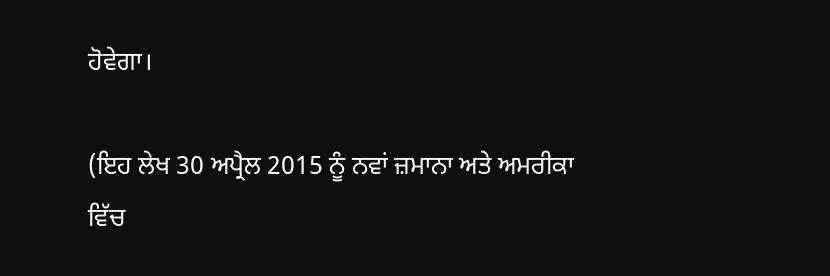ਹੋਵੇਗਾ।

(ਇਹ ਲੇਖ 30 ਅਪ੍ਰੈਲ 2015 ਨੂੰ ਨਵਾਂ ਜ਼ਮਾਨਾ ਅਤੇ ਅਮਰੀਕਾ ਵਿੱਚ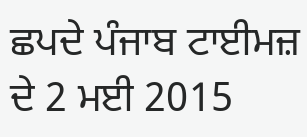ਛਪਦੇ ਪੰਜਾਬ ਟਾਈਮਜ਼ ਦੇ 2 ਮਈ 2015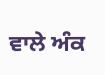ਵਾਲੇ ਅੰਕ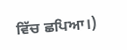ਵਿੱਚ ਛਪਿਆ।)